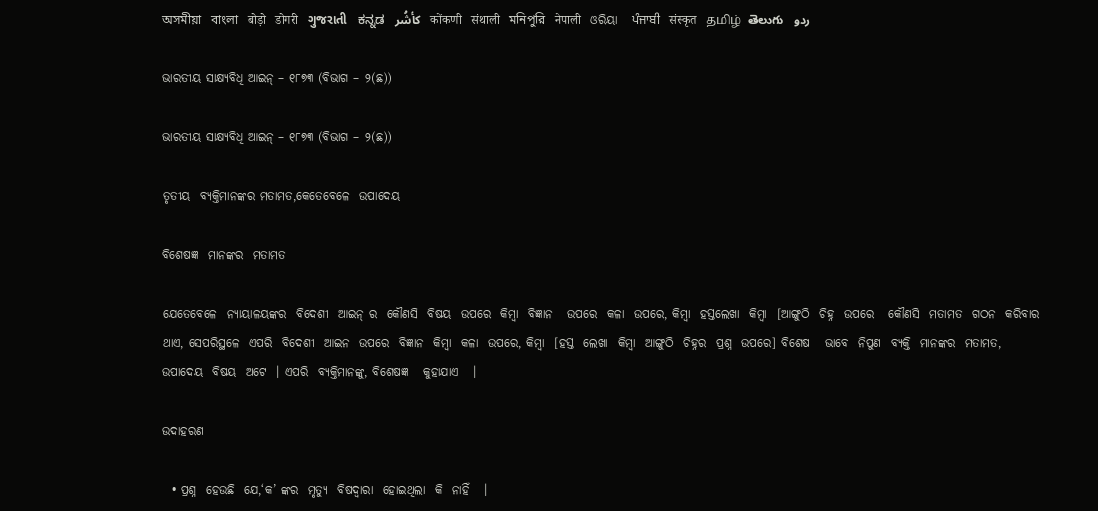অসমীয়া   বাংলা   बोड़ो   डोगरी   ગુજરાતી   ಕನ್ನಡ   كأشُر   कोंकणी   संथाली   মনিপুরি   नेपाली   ଓରିୟା   ਪੰਜਾਬੀ   संस्कृत   தமிழ்  తెలుగు   ردو

ଭାରତୀୟ ସାକ୍ଷ୍ୟବିଧି ଆଇନ୍ – ୧୮୭୩ (ବିଭାଗ – ୨(ଛ))

ଭାରତୀୟ ସାକ୍ଷ୍ୟବିଧି ଆଇନ୍ – ୧୮୭୩ (ବିଭାଗ – ୨(ଛ))

ତୃତୀୟ  ବ୍ୟକ୍ତିମାନଙ୍କର ମତାମତ,କେତେବେଳେ  ଉପାଦେୟ

ବିଶେଷଜ୍ଞ  ମାନଙ୍କର  ମତାମତ

ଯେତେବେଳେ  ନ୍ୟାୟାଳୟଙ୍କର  ବିଦେଶୀ  ଆଇନ୍ ର  କୌଣସି  ବିଷୟ  ଉପରେ  କିମ୍ବା  ବିଜ୍ଞାନ   ଉପରେ  କଳା  ଉପରେ, କିମ୍ବା  ହସ୍ତଲେଖା  କିମ୍ବା  [ଆଙ୍ଗୁଠି  ଚିହ୍ନ  ଉପରେ   କୌଣସି  ମତାମତ  ଗଠନ  କରିବାର  ଥାଏ, ସେପରିସ୍ଥଳେ  ଏପରି  ବିଦେଶୀ  ଆଇନ  ଉପରେ  ବିଜ୍ଞାନ  କିମ୍ବା  କଳା  ଉପରେ, କିମ୍ବା  [ହସ୍ତ  ଲେଖା  କିମ୍ବା  ଆଙ୍ଗୁଠି  ଚିହ୍ନର  ପ୍ରଶ୍ନ  ଉପରେ] ବିଶେଷ   ଭାବେ  ନିପୁଣ  ବ୍ୟକ୍ତି  ମାନଙ୍କର  ମତାମତ, ଉପାଦେୟ  ବିଷୟ  ଅଟେ  । ଏପରି  ବ୍ୟକ୍ତିମାନଙ୍କୁ, ବିଶେଷଜ୍ଞ   କୁହାଯାଏ   ।

ଉଦାହରଣ

  • ପ୍ରଶ୍ନ  ହେଉଛି  ଯେ,‘କ’ ଙ୍କର  ମୃତ୍ୟୁ  ବିଷଦ୍ଵାରା  ହୋଇଥିଲା  କି  ନାହିଁ   ।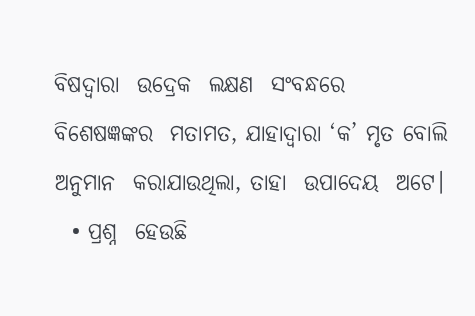ବିଷଦ୍ଵାରା  ଉଦ୍ରେକ  ଲକ୍ଷଣ  ସଂବନ୍ଧରେ  ବିଶେଷଜ୍ଞଙ୍କର  ମତାମତ, ଯାହାଦ୍ଵାରା ‘କ’ ମୃତ ବୋଲି  ଅନୁମାନ  କରାଯାଉଥିଲା, ତାହା  ଉପାଦେୟ  ଅଟେ।
  • ପ୍ରଶ୍ନ  ହେଉଛି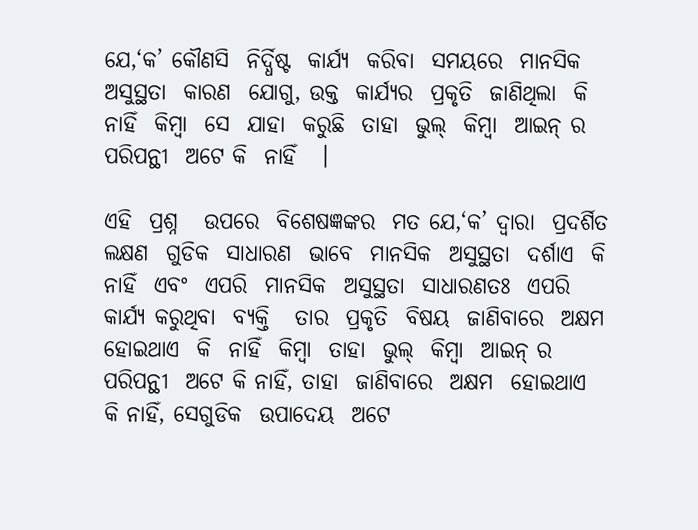ଯେ,‘କ’ କୌଣସି  ନିର୍ଦ୍ଧିଷ୍ଟ  କାର୍ଯ୍ୟ  କରିବା  ସମୟରେ  ମାନସିକ  ଅସୁସ୍ଥତା  କାରଣ  ଯୋଗୁ, ଉକ୍ତ  କାର୍ଯ୍ୟର  ପ୍ରକୃତି  ଜାଣିଥିଲା  କି  ନାହିଁ  କିମ୍ବା  ସେ  ଯାହା  କରୁଛି  ତାହା  ଭୁଲ୍  କିମ୍ବା  ଆଇନ୍ ର  ପରିପନ୍ଥୀ  ଅଟେ କି  ନାହିଁ   ।

ଏହି  ପ୍ରଶ୍ନ   ଉପରେ  ବିଶେଷଜ୍ଞଙ୍କର  ମତ ଯେ,‘କ’ ଦ୍ଵାରା  ପ୍ରଦର୍ଶିତ  ଲକ୍ଷଣ  ଗୁଡିକ  ସାଧାରଣ  ଭାବେ  ମାନସିକ  ଅସୁସ୍ଥତା  ଦର୍ଶାଏ  କି  ନାହିଁ  ଏବଂ  ଏପରି  ମାନସିକ  ଅସୁସ୍ଥତା  ସାଧାରଣତଃ  ଏପରି  କାର୍ଯ୍ୟ କରୁଥିବା  ବ୍ୟକ୍ତି   ତାର  ପ୍ରକୃତି  ବିଷୟ  ଜାଣିବାରେ  ଅକ୍ଷମ  ହୋଇଥାଏ  କି  ନାହିଁ  କିମ୍ବା  ତାହା  ଭୁଲ୍  କିମ୍ବା  ଆଇନ୍ ର  ପରିପନ୍ଥୀ  ଅଟେ କି ନାହିଁ, ତାହା  ଜାଣିବାରେ  ଅକ୍ଷମ  ହୋଇଥାଏ  କି ନାହିଁ, ସେଗୁଡିକ  ଉପାଦେୟ  ଅଟେ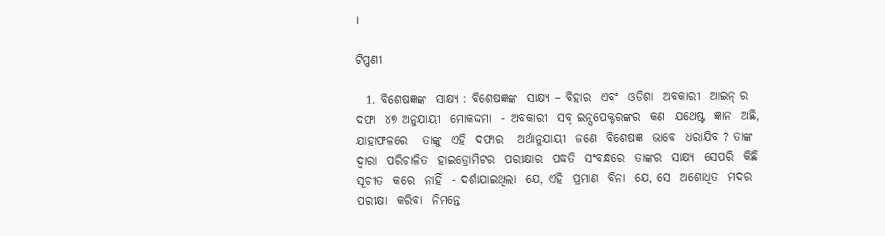।

ଟିପ୍ପଣୀ

  1. ବିଶେଷଜ୍ଞଙ୍କ  ସାକ୍ଷ୍ୟ : ବିଶେଷଜ୍ଞଙ୍କ  ସାକ୍ଷ୍ୟ – ବିହାର  ଏବଂ  ଓଡିଶା  ଅବକାରୀ  ଆଇନ୍ ର ଦଫା  ୪୭ ଅନୁଯାୟୀ  ମୋକଦ୍ଦମା  - ଅବକାରୀ  ସବ୍ ଇନ୍ସପେକ୍ଟରଙ୍କର  କଣ  ଯଥେଷ୍ଟ  ଜ୍ଞାନ  ଅଛି, ଯାହାଫଳରେ   ତାଙ୍କୁ  ଏହି  ଦଫାର   ଅର୍ଥାନୁଯାୟୀ  ଜଣେ  ବିଶେଷଜ୍ଞ  ଭାବେ  ଧରାଯିବ ? ତାଙ୍କ  ଦ୍ଵାରା  ପରିଚାଳିତ  ହାଇଡ୍ରୋମିଟର  ପରୀକ୍ଷାର  ପଦ୍ଧତି  ସଂବନ୍ଧରେ  ତାଙ୍କର  ସାକ୍ଷ୍ୟ  ସେପରି  କିଛି  ସୂଚୀତ  କରେ  ନାହିଁ  - ଦର୍ଶାଯାଇଥିଲା  ଯେ, ଏହି  ପ୍ରମାଣ  ବିନା  ଯେ, ସେ  ଅଶୋଧିତ  ମଦର  ପରୀକ୍ଷା  କରିବା  ନିମନ୍ତେ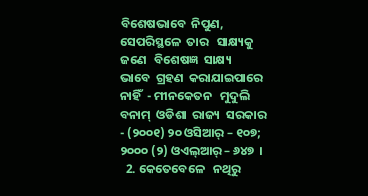ବିଶେଷଭାବେ  ନିପୁଣ, ସେପରିସ୍ଥଳେ  ତାର   ସାକ୍ଷ୍ୟକୁ   ଜଣେ   ବିଶେଷଜ୍ଞ  ସାକ୍ଷ୍ୟ   ଭାବେ  ଗ୍ରହଣ  କରାଯାଇପାରେ  ନାହିଁ  - ମୀନକେତନ   ମୁଦୁଲି  ବନାମ୍  ଓଡିଶା  ରାଜ୍ୟ  ସରକାର  - (୨୦୦୧) ୨୦ ଓସିଆର୍ – ୧୦୭; ୨୦୦୦ (୨) ଓଏଲ୍ଆର୍ – ୬୪୭  ।
  2. କେତେବେଳେ   ନଥିରୁ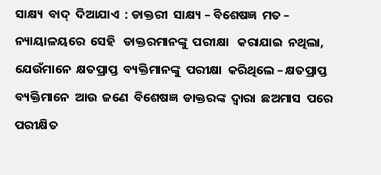ସାକ୍ଷ୍ୟ  ବାଦ୍  ଦିଆଯାଏ  : ଡାକ୍ତରୀ  ସାକ୍ଷ୍ୟ – ବିଶେଷଜ୍ଞ  ମତ – ନ୍ୟାୟାଳୟରେ  ସେହି   ଡାକ୍ତରମାନଙ୍କୁ  ପରୀକ୍ଷା   କରାଯାଇ  ନଥିଲା, ଯେଉଁମାନେ  କ୍ଷତପ୍ରାପ୍ତ  ବ୍ୟକ୍ତିମାନଙ୍କୁ  ପରୀକ୍ଷା  କରିଥିଲେ – କ୍ଷତପ୍ରାପ୍ତ  ବ୍ୟକ୍ତିମାନେ  ଆଉ  ଜଣେ  ବିଶେଷଜ୍ଞ  ଡାକ୍ତରଙ୍କ  ଦ୍ଵାରା  ଛଅମାସ  ପରେ  ପରୀକ୍ଷିତ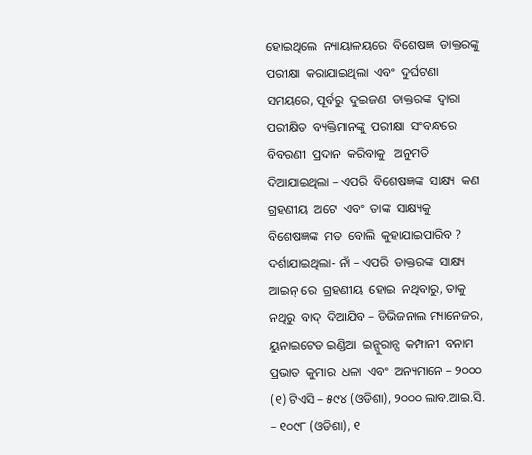ହୋଇଥିଲେ  ନ୍ୟାୟାଳୟରେ  ବିଶେଷଜ୍ଞ  ଡାକ୍ତରଙ୍କୁ  ପରୀକ୍ଷା  କରାଯାଇଥିଲା  ଏବଂ  ଦୁର୍ଘଟଣା  ସମୟରେ, ପୂର୍ବରୁ  ଦୁଇଜଣ  ଡାକ୍ତରଙ୍କ  ଦ୍ଵାରା  ପରୀକ୍ଷିତ  ବ୍ୟକ୍ତିମାନଙ୍କୁ  ପରୀକ୍ଷା  ସଂବନ୍ଧରେ  ବିବରଣୀ  ପ୍ରଦାନ  କରିବାକୁ   ଅନୁମତି  ଦିଆଯାଇଥିଲା – ଏପରି  ବିଶେଷଜ୍ଞଙ୍କ  ସାକ୍ଷ୍ୟ  କଣ  ଗ୍ରହଣୀୟ  ଅଟେ  ଏବଂ  ତାଙ୍କ  ସାକ୍ଷ୍ୟକୁ  ବିଶେଷଜ୍ଞଙ୍କ  ମତ  ବୋଲି  କୁହାଯାଇପାରିବ ? ଦର୍ଶାଯାଇଥିଲା- ନାଁ – ଏପରି  ଡାକ୍ତରଙ୍କ  ସାକ୍ଷ୍ୟ  ଆଇନ୍ ରେ  ଗ୍ରହଣୀୟ  ହୋଇ  ନଥିବାରୁ, ତାକୁ  ନଥିରୁ  ବାଦ୍  ଦିଆଯିବ – ଡିଭିଜନାଲ ମ୍ୟାନେଜର, ୟୁନାଇଟେଡ ଇଣ୍ଡିଆ  ଇନ୍ସୁରାନ୍ସ  କମ୍ପାନୀ  ବନାମ  ପ୍ରଭାତ  କୁମାର  ଧଳା  ଏବଂ  ଅନ୍ୟମାନେ – ୨୦୦୦ (୧) ଟିଏସି – ୫୯୪ (ଓଡିଶା), ୨୦୦୦ ଲାବ.ଆଇ.ସି. – ୧୦୯୮ (ଓଡିଶା), ୧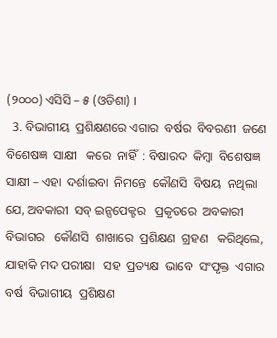(୨୦୦୦) ଏସିସି – ୫ (ଓଡିଶା) ।
  3. ବିଭାଗୀୟ  ପ୍ରଶିକ୍ଷଣରେ ଏଗାର  ବର୍ଷର  ବିବରଣୀ  ଜଣେ  ବିଶେଷଜ୍ଞ  ସାକ୍ଷୀ   କରେ  ନାହିଁ  : ବିଷାରଦ  କିମ୍ବା  ବିଶେଷଜ୍ଞ  ସାକ୍ଷୀ – ଏହା  ଦର୍ଶାଇବା  ନିମନ୍ତେ  କୌଣସି  ବିଷୟ  ନଥିଲା ଯେ, ଅବକାରୀ  ସବ୍ ଇନ୍ସପେକ୍ଟର   ପ୍ରକୃତରେ  ଅବକାରୀ   ବିଭାଗର   କୌଣସି  ଶାଖାରେ  ପ୍ରଶିକ୍ଷଣ  ଗ୍ରହଣ   କରିଥିଲେ, ଯାହାକି ମଦ ପରୀକ୍ଷା   ସହ  ପ୍ରତ୍ୟକ୍ଷ  ଭାବେ  ସଂପୃକ୍ତ  ଏଗାର  ବର୍ଷ  ବିଭାଗୀୟ  ପ୍ରଶିକ୍ଷଣ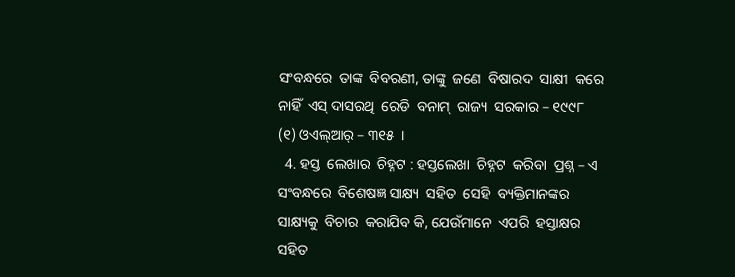ସଂବନ୍ଧରେ  ତାଙ୍କ  ବିବରଣୀ, ତାଙ୍କୁ  ଜଣେ  ବିଷାରଦ  ସାକ୍ଷୀ  କରେ  ନାହିଁ  ଏସ୍ ଦାସରଥି  ରେଡି  ବନାମ୍  ରାଜ୍ୟ  ସରକାର – ୧୯୯୮ (୧) ଓଏଲ୍ଆର୍ – ୩୧୫  ।
  4. ହସ୍ତ  ଲେଖାର  ଚିହ୍ନଟ : ହସ୍ତଲେଖା  ଚିହ୍ନଟ  କରିବା  ପ୍ରଶ୍ନ – ଏ  ସଂବନ୍ଧରେ  ବିଶେଷଜ୍ଞ ସାକ୍ଷ୍ୟ  ସହିତ  ସେହି  ବ୍ୟକ୍ତିମାନଙ୍କର  ସାକ୍ଷ୍ୟକୁ  ବିଚାର  କରାଯିବ କି, ଯେଉଁମାନେ  ଏପରି  ହସ୍ତାକ୍ଷର  ସହିତ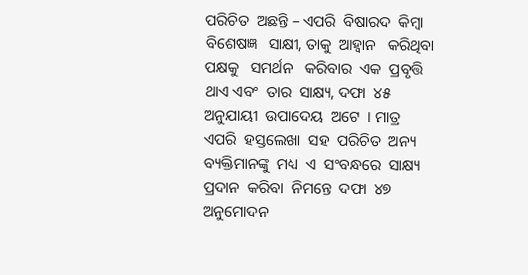ପରିଚିତ  ଅଛନ୍ତି – ଏପରି  ବିଷାରଦ  କିମ୍ବା  ବିଶେଷଜ୍ଞ   ସାକ୍ଷୀ, ତାକୁ  ଆହ୍ଵାନ   କରିଥିବା  ପକ୍ଷକୁ   ସମର୍ଥନ   କରିବାର  ଏକ  ପ୍ରବୃତ୍ତି  ଥାଏ ଏବଂ  ତାର  ସାକ୍ଷ୍ୟ, ଦଫା  ୪୫ ଅନୁଯାୟୀ  ଉପାଦେୟ  ଅଟେ  । ମାତ୍ର  ଏପରି  ହସ୍ତଲେଖା  ସହ  ପରିଚିତ  ଅନ୍ୟ  ବ୍ୟକ୍ତିମାନଙ୍କୁ  ମଧ୍ୟ  ଏ  ସଂବନ୍ଧରେ  ସାକ୍ଷ୍ୟ  ପ୍ରଦାନ  କରିବା  ନିମନ୍ତେ  ଦଫା  ୪୭ ଅନୁମୋଦନ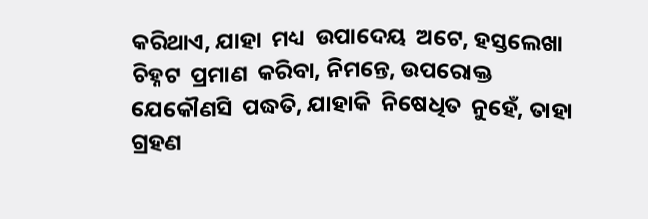କରିଥାଏ, ଯାହା  ମଧ୍ୟ  ଉପାଦେୟ  ଅଟେ, ହସ୍ତଲେଖା  ଚିହ୍ନଟ  ପ୍ରମାଣ  କରିବା, ନିମନ୍ତେ, ଉପରୋକ୍ତ  ଯେକୌଣସି  ପଦ୍ଧତି, ଯାହାକି  ନିଷେଧିତ  ନୁହେଁ, ତାହା  ଗ୍ରହଣ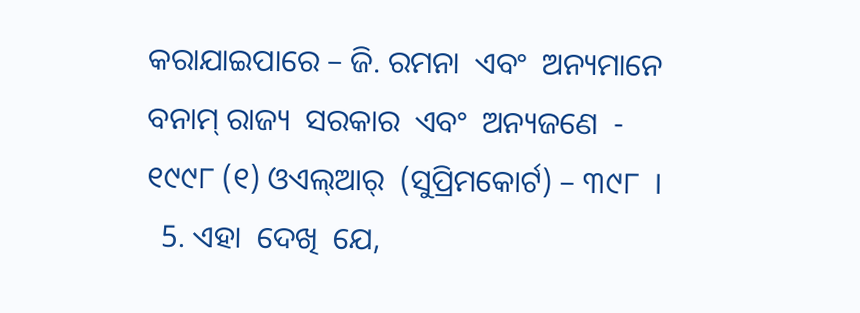କରାଯାଇପାରେ – ଜି. ରମନା  ଏବଂ  ଅନ୍ୟମାନେ  ବନାମ୍ ରାଜ୍ୟ  ସରକାର  ଏବଂ  ଅନ୍ୟଜଣେ  - ୧୯୯୮ (୧) ଓଏଲ୍ଆର୍  (ସୁପ୍ରିମକୋର୍ଟ) – ୩୯୮  ।
  5. ଏହା  ଦେଖି  ଯେ,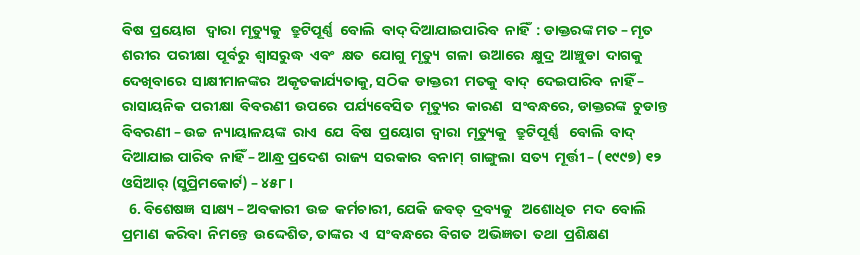ବିଷ  ପ୍ରୟୋଗ   ଦ୍ଵାରା  ମୃତ୍ୟୁକୁ   ତ୍ରୁଟିପୂର୍ଣ୍ଣ  ବୋଲି  ବାଦ୍ ଦିଆଯାଇପାରିବ  ନାହିଁ  : ଡାକ୍ତରଙ୍କ ମତ – ମୃତ  ଶରୀର  ପରୀକ୍ଷା  ପୂର୍ବରୁ  ଶ୍ଵାସରୁଦ୍ଧ  ଏବଂ  କ୍ଷତ  ଯୋଗୁ  ମୃତ୍ୟୁ  ଗଳା  ଉଆରେ  କ୍ଷୁଦ୍ର  ଆଞ୍ଚୁଡା  ଦାଗକୁ   ଦେଖିବାରେ  ସାକ୍ଷୀମାନଙ୍କର  ଅକୃତକାର୍ଯ୍ୟତାକୁ, ସଠିକ  ଡାକ୍ତରୀ  ମତକୁ  ବାଦ୍  ଦେଇପାରିବ  ନାହିଁ – ରାସାୟନିକ  ପରୀକ୍ଷା  ବିବରଣୀ  ଉପରେ  ପର୍ଯ୍ୟବେସିତ  ମୃତ୍ୟୁର  କାରଣ   ସଂବନ୍ଧରେ, ଡାକ୍ତରଙ୍କ  ଚୁଡାନ୍ତ  ବିବରଣୀ – ଉଚ୍ଚ  ନ୍ୟାୟାଳୟଙ୍କ  ରାଏ  ଯେ  ବିଷ  ପ୍ରୟୋଗ  ଦ୍ଵାରା  ମୃତ୍ୟୁକୁ   ତ୍ରୁଟିପୂର୍ଣ୍ଣ   ବୋଲି  ବାଦ୍  ଦିଆଯାଇ ପାରିବ  ନାହିଁ – ଆନ୍ଧ୍ର ପ୍ରଦେଶ  ରାଜ୍ୟ  ସରକାର  ବନାମ୍  ଗାଙ୍ଗୁଲା  ସତ୍ୟ  ମୂର୍ତ୍ତୀ – (୧୯୯୭) ୧୨ ଓସିଆର୍ (ସୁପ୍ରିମକୋର୍ଟ) – ୪୫୮ ।
  6. ବିଶେଷଜ୍ଞ  ସାକ୍ଷ୍ୟ – ଅବକାରୀ  ଉଚ୍ଚ  କର୍ମଚାରୀ, ଯେକି  ଜବତ୍  ଦ୍ରବ୍ୟକୁ   ଅଶୋଧିତ  ମଦ  ବୋଲି  ପ୍ରମାଣ  କରିବା  ନିମନ୍ତେ  ଉଦ୍ଦେଶିତ, ତାଙ୍କର  ଏ  ସଂବନ୍ଧରେ  ବିଗତ  ଅଭିଜ୍ଞତା  ତଥା  ପ୍ରଶିକ୍ଷଣ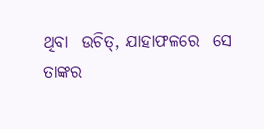ଥିବା  ଉଚିତ୍, ଯାହାଫଳରେ  ସେ  ତାଙ୍କର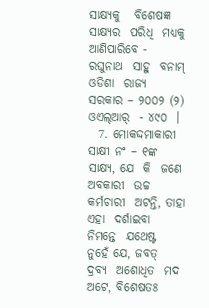ସାକ୍ଷ୍ୟକୁ   ବିଶେଷଜ୍ଞ  ସାକ୍ଷ୍ୟର  ପରିଧି  ମଧ୍ୟକୁ   ଆଣିପାରିବେ -  ରଘୁନାଥ  ସାହୁ  ବନାମ୍ ଓଡିଶା  ରାଜ୍ୟ  ସରକାର – ୨୦୦୨ (୨) ଓଏଲ୍ଆର୍  - ୪୯୦  ।
  7. ମୋକଦ୍ଦମାକାରୀ  ସାକ୍ଷୀ ନଂ – ୧ଙ୍କ  ସାକ୍ଷ୍ୟ, ଯେ  କି  ଜଣେ  ଅବକାରୀ  ଉଚ୍ଚ  କର୍ମଚାରୀ  ଅଟନ୍ତି, ତାହା  ଏହା  ଦର୍ଶାଇବା   ନିମନ୍ତେ  ଯଥେଷ୍ଟ  ନୁହେଁ ଯେ, ଜବତ୍  ଦ୍ରବ୍ୟ  ଅଶୋଧିତ  ମଦ  ଅଟେ, ବିଶେଷତଃ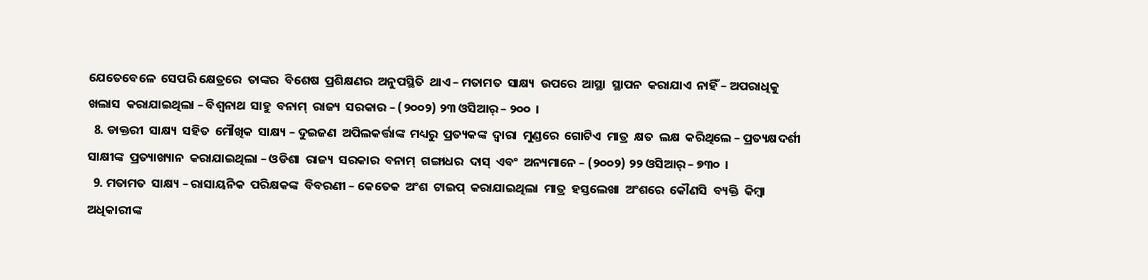ଯେତେବେଳେ  ସେପରି କ୍ଷେତ୍ରରେ  ତାଙ୍କର  ବିଶେଷ  ପ୍ରଶିକ୍ଷଣର  ଅନୁପସ୍ଥିତି  ଥାଏ – ମତାମତ  ସାକ୍ଷ୍ୟ  ଉପରେ  ଆସ୍ଥା  ସ୍ଥାପନ  କରାଯାଏ  ନାହିଁ – ଅପରାଧିକୁ  ଖଲାସ  କରାଯାଇଥିଲା – ବିଶ୍ଵନାଥ  ସାହୁ  ବନାମ୍  ରାଜ୍ୟ  ସରକାର – (୨୦୦୨) ୨୩ ଓସିଆର୍ – ୨୦୦  ।
  8. ଡାକ୍ତରୀ  ସାକ୍ଷ୍ୟ  ସହିତ  ମୌଖିକ  ସାକ୍ଷ୍ୟ – ଦୁଇଜଣ  ଅପିଲକର୍ତ୍ତାଙ୍କ  ମଧ୍ୟରୁ  ପ୍ରତ୍ୟକଙ୍କ  ଦ୍ଵାରା  ମୁଣ୍ଡରେ  ଗୋଟିଏ  ମାତ୍ର  କ୍ଷତ  ଲକ୍ଷ  କରିଥିଲେ – ପ୍ରତ୍ୟକ୍ଷଦର୍ଶୀ  ସାକ୍ଷୀଙ୍କ  ପ୍ରତ୍ୟାଖ୍ୟାନ  କରାଯାଇଥିଲା – ଓଡିଶା  ରାଜ୍ୟ  ସରକାର  ବନାମ୍  ଗଙ୍ଗାଧର  ଦାସ୍  ଏବଂ  ଅନ୍ୟମାନେ – (୨୦୦୨) ୨୨ ଓସିଆର୍ – ୭୩୦  ।
  9. ମତାମତ  ସାକ୍ଷ୍ୟ – ରାସାୟନିକ  ପରିକ୍ଷକଙ୍କ  ବିବରଣୀ – କେତେକ  ଅଂଶ  ଟାଇପ୍  କରାଯାଇଥିଲା  ମାତ୍ର  ହସ୍ତଲେଖା  ଅଂଶରେ  କୌଣସି  ବ୍ୟକ୍ତି  କିମ୍ବା  ଅଧିକାରୀଙ୍କ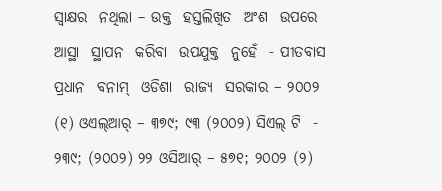ସ୍ଵାକ୍ଷର  ନଥିଲା – ଉକ୍ତ  ହସ୍ତଲିଖିତ  ଅଂଶ  ଉପରେ  ଆସ୍ଥା  ସ୍ଥାପନ  କରିବା  ଉପଯୁକ୍ତ  ନୁହେଁ  - ପୀତବାସ  ପ୍ରଧାନ  ବନାମ୍  ଓଡିଶା  ରାଜ୍ୟ  ସରକାର – ୨୦୦୨ (୧) ଓଏଲ୍ଆର୍ – ୩୭୯; ୯୩ (୨୦୦୨) ସିଏଲ୍ ଟି  - ୨୩୯; (୨୦୦୨) ୨୨ ଓସିଆର୍ – ୫୭୧; ୨୦୦୨ (୨)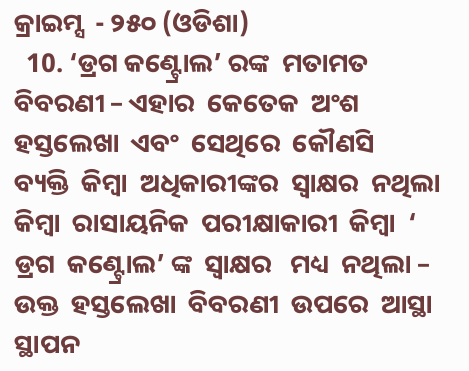କ୍ରାଇମ୍ସ  - ୨୫୦ (ଓଡିଶା)
  10. ‘ଡ୍ରଗ କଣ୍ଟ୍ରୋଲ’ ରଙ୍କ  ମତାମତ  ବିବରଣୀ – ଏହାର  କେତେକ  ଅଂଶ  ହସ୍ତଲେଖା  ଏବଂ  ସେଥିରେ  କୌଣସି  ବ୍ୟକ୍ତି  କିମ୍ବା  ଅଧିକାରୀଙ୍କର  ସ୍ଵାକ୍ଷର  ନଥିଲା କିମ୍ବା  ରାସାୟନିକ  ପରୀକ୍ଷାକାରୀ  କିମ୍ବା  ‘ ଡ୍ରଗ  କଣ୍ଟ୍ରୋଲ’ ଙ୍କ  ସ୍ଵାକ୍ଷର   ମଧ୍ୟ  ନଥିଲା – ଉକ୍ତ  ହସ୍ତଲେଖା  ବିବରଣୀ  ଉପରେ  ଆସ୍ଥା  ସ୍ଥାପନ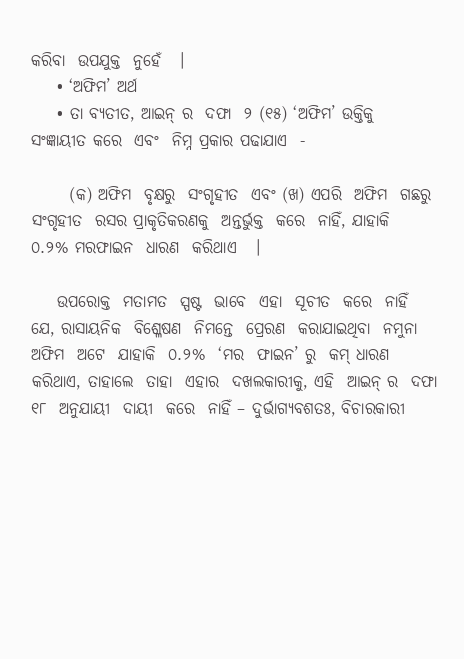କରିବା  ଉପଯୁକ୍ତ  ନୁହେଁ   ।
    • ‘ଅଫିମ’ ଅର୍ଥ
    • ତା ବ୍ୟତୀତ, ଆଇନ୍ ର  ଦଫା  ୨ (୧୫) ‘ଅଫିମ’ ଉକ୍ତିକୁ  ସଂଜ୍ଞାୟୀତ କରେ  ଏବଂ  ନିମ୍ନ ପ୍ରକାର ପଢାଯାଏ  -

      (କ) ଅଫିମ  ବୃକ୍ଷରୁ  ସଂଗୃହୀତ  ଏବଂ (ଖ) ଏପରି  ଅଫିମ  ଗଛରୁ  ସଂଗୃହୀତ  ରସର ପ୍ରାକୃତିକରଣକୁ  ଅନ୍ତର୍ଭୁକ୍ତ  କରେ  ନାହିଁ, ଯାହାକି  ୦.୨% ମରଫାଇନ  ଧାରଣ  କରିଥାଏ   ।

    ଉପରୋକ୍ତ  ମତାମତ  ସ୍ପଷ୍ଟ  ଭାବେ  ଏହା  ସୂଚୀତ  କରେ  ନାହିଁ  ଯେ, ରାସାୟନିକ  ବିଶ୍ଳେଷଣ  ନିମନ୍ତେ  ପ୍ରେରଣ  କରାଯାଇଥିବା  ନମୁନା  ଅଫିମ  ଅଟେ  ଯାହାକି  ୦.୨%  ‘ମର  ଫାଇନ’ ରୁ  କମ୍ ଧାରଣ  କରିଥାଏ, ତାହାଲେ  ତାହା  ଏହାର  ଦଖଲକାରୀକୁ, ଏହି  ଆଇନ୍ ର  ଦଫା  ୧୮  ଅନୁଯାୟୀ  ଦାୟୀ  କରେ  ନାହିଁ – ଦୁର୍ଭାଗ୍ୟବଶତଃ, ବିଚାରକାରୀ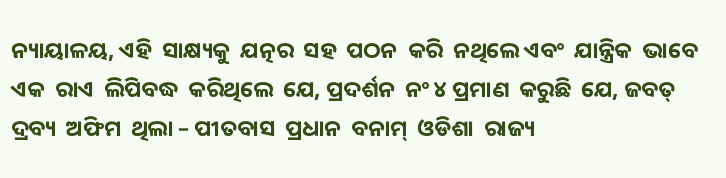ନ୍ୟାୟାଳୟ, ଏହି  ସାକ୍ଷ୍ୟକୁ  ଯତ୍ନର  ସହ  ପଠନ  କରି  ନଥିଲେ ଏବଂ  ଯାନ୍ତ୍ରିକ  ଭାବେ  ଏକ  ରାଏ  ଲିପିବଦ୍ଧ  କରିଥିଲେ  ଯେ, ପ୍ରଦର୍ଶନ  ନଂ ୪ ପ୍ରମାଣ  କରୁଛି  ଯେ, ଜବତ୍  ଦ୍ରବ୍ୟ  ଅଫିମ  ଥିଲା – ପୀତବାସ  ପ୍ରଧାନ  ବନାମ୍  ଓଡିଶା  ରାଜ୍ୟ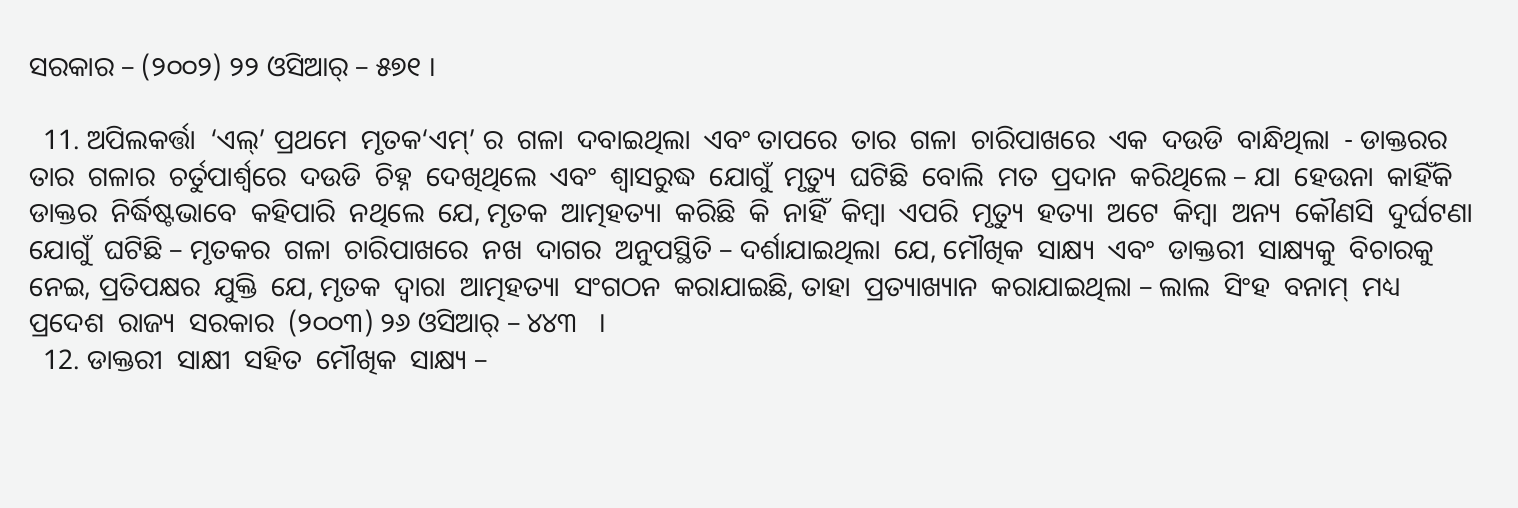ସରକାର – (୨୦୦୨) ୨୨ ଓସିଆର୍ – ୫୭୧ ।

  11. ଅପିଲକର୍ତ୍ତା  ‘ଏଲ୍’ ପ୍ରଥମେ  ମୃତକ‘ଏମ୍’ ର  ଗଳା  ଦବାଇଥିଲା  ଏବଂ ତାପରେ  ତାର  ଗଳା  ଚାରିପାଖରେ  ଏକ  ଦଉଡି  ବାନ୍ଧିଥିଲା  - ଡାକ୍ତରର  ତାର  ଗଳାର  ଚର୍ତୁପାର୍ଶ୍ୱରେ  ଦଉଡି  ଚିହ୍ନ  ଦେଖିଥିଲେ  ଏବଂ  ଶ୍ଵାସରୁଦ୍ଧ  ଯୋଗୁଁ  ମୃତ୍ୟୁ  ଘଟିଛି  ବୋଲି  ମତ  ପ୍ରଦାନ  କରିଥିଲେ – ଯା  ହେଉନା  କାହିଁକି  ଡାକ୍ତର  ନିର୍ଦ୍ଧିଷ୍ଟଭାବେ  କହିପାରି  ନଥିଲେ  ଯେ, ମୃତକ  ଆତ୍ମହତ୍ୟା  କରିଛି  କି  ନାହିଁ  କିମ୍ବା  ଏପରି  ମୃତ୍ୟୁ  ହତ୍ୟା  ଅଟେ  କିମ୍ବା  ଅନ୍ୟ  କୌଣସି  ଦୁର୍ଘଟଣା  ଯୋଗୁଁ  ଘଟିଛି – ମୃତକର  ଗଳା  ଚାରିପାଖରେ  ନଖ  ଦାଗର  ଅନୁପସ୍ଥିତି – ଦର୍ଶାଯାଇଥିଲା  ଯେ, ମୌଖିକ  ସାକ୍ଷ୍ୟ  ଏବଂ  ଡାକ୍ତରୀ  ସାକ୍ଷ୍ୟକୁ  ବିଚାରକୁ  ନେଇ, ପ୍ରତିପକ୍ଷର  ଯୁକ୍ତି  ଯେ, ମୃତକ  ଦ୍ଵାରା  ଆତ୍ମହତ୍ୟା  ସଂଗଠନ  କରାଯାଇଛି, ତାହା  ପ୍ରତ୍ୟାଖ୍ୟାନ  କରାଯାଇଥିଲା – ଲାଲ  ସିଂହ  ବନାମ୍  ମଧ୍ୟ  ପ୍ରଦେଶ  ରାଜ୍ୟ  ସରକାର  (୨୦୦୩) ୨୬ ଓସିଆର୍ – ୪୪୩   ।
  12. ଡାକ୍ତରୀ  ସାକ୍ଷୀ  ସହିତ  ମୌଖିକ  ସାକ୍ଷ୍ୟ –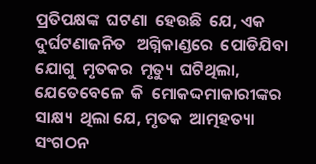ପ୍ରତିପକ୍ଷଙ୍କ  ଘଟଣା  ହେଉଛି  ଯେ, ଏକ  ଦୁର୍ଘଟଣାଜନିତ   ଅଗ୍ନିକାଣ୍ଡରେ  ପୋଡିଯିବା  ଯୋଗୁ  ମୃତକର  ମୃତ୍ୟୁ  ଘଟିଥିଲା, ଯେତେବେଳେ  କି  ମୋକଦ୍ଦମାକାରୀଙ୍କର   ସାକ୍ଷ୍ୟ  ଥିଲା ଯେ, ମୃତକ  ଆତ୍ମହତ୍ୟା  ସଂଗଠନ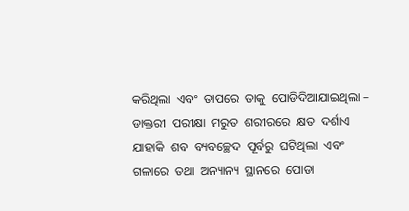କରିଥିଲା  ଏବଂ  ତାପରେ  ତାକୁ  ପୋଡିଦିଆଯାଇଥିଲା – ଡାକ୍ତରୀ  ପରୀକ୍ଷା  ମରୁତ  ଶରୀରରେ  କ୍ଷତ  ଦର୍ଶାଏ  ଯାହାକି  ଶବ  ବ୍ୟବଚ୍ଛେଦ  ପୂର୍ବରୁ  ଘଟିଥିଲା  ଏବଂ  ଗଳାରେ  ତଥା  ଅନ୍ୟାନ୍ୟ  ସ୍ଥାନରେ  ପୋଡା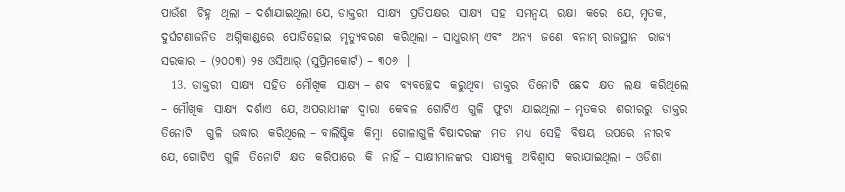ପାଉଁଶ  ଚିହ୍ନ  ଥିଲା – ଦର୍ଶାଯାଇଥିଲା ଯେ, ଡାକ୍ତରୀ  ସାକ୍ଷ୍ୟ  ପ୍ରତିପକ୍ଷର  ସାକ୍ଷ୍ୟ  ସହ  ସମନ୍ଵୟ  ରକ୍ଷା  କରେ  ଯେ, ମୃତକ, ଦୁର୍ଘଟଣାଜନିତ  ଅଗ୍ନିକାଣ୍ଡରେ  ପୋଡିହୋଇ  ମୃତ୍ୟୁବରଣ  କରିଥିଲା – ସାଧୁରାମ୍ ଏବଂ  ଅନ୍ୟ  ଜଣେ  ବନାମ୍ ରାଜସ୍ଥାନ  ରାଜ୍ୟ  ସରକାର – (୨୦୦୩) ୨୫ ଓସିଆର୍ (ସୁପ୍ରିମକୋର୍ଟ) – ୩୦୬  ।
  13. ଡାକ୍ତରୀ  ସାକ୍ଷ୍ୟ  ସହିତ  ମୌଖିକ  ସାକ୍ଷ୍ୟ – ଶବ  ବ୍ୟବଚ୍ଛେଦ  କରୁଥିବା  ଡାକ୍ତର  ତିନୋଟି  ଛେଦ  କ୍ଷତ  ଲକ୍ଷ  କରିଥିଲେ – ମୌଖିକ  ସାକ୍ଷ୍ୟ  ଦର୍ଶାଏ  ଯେ, ଅପରାଧୀଙ୍କ  ଦ୍ଵାରା  କେବଳ  ଗୋଟିଏ  ଗୁଳି  ଫୁଟା  ଯାଇଥିଲା – ମୃତକର  ଶରୀରରୁ  ଡାକ୍ତର  ତିନୋଟି   ଗୁଳି  ଉଦ୍ଧାର  କରିଥିଲେ – ବାଲିଷ୍ଟିକ  କିମ୍ବା  ଗୋଳାଗୁଳି ବିଷାଦରଙ୍କ  ମତ  ମଧ୍ୟ  ସେହି  ବିଷୟ  ଉପରେ  ନୀରବ  ଯେ, ଗୋଟିଏ  ଗୁଳି  ତିନୋଟି  କ୍ଷତ  କରିପାରେ  କି  ନାହିଁ – ସାକ୍ଷୀମାନଙ୍କର  ସାକ୍ଷ୍ୟକୁ  ଅବିଶ୍ଵାସ  କରାଯାଇଥିଲା – ଓଡିଶା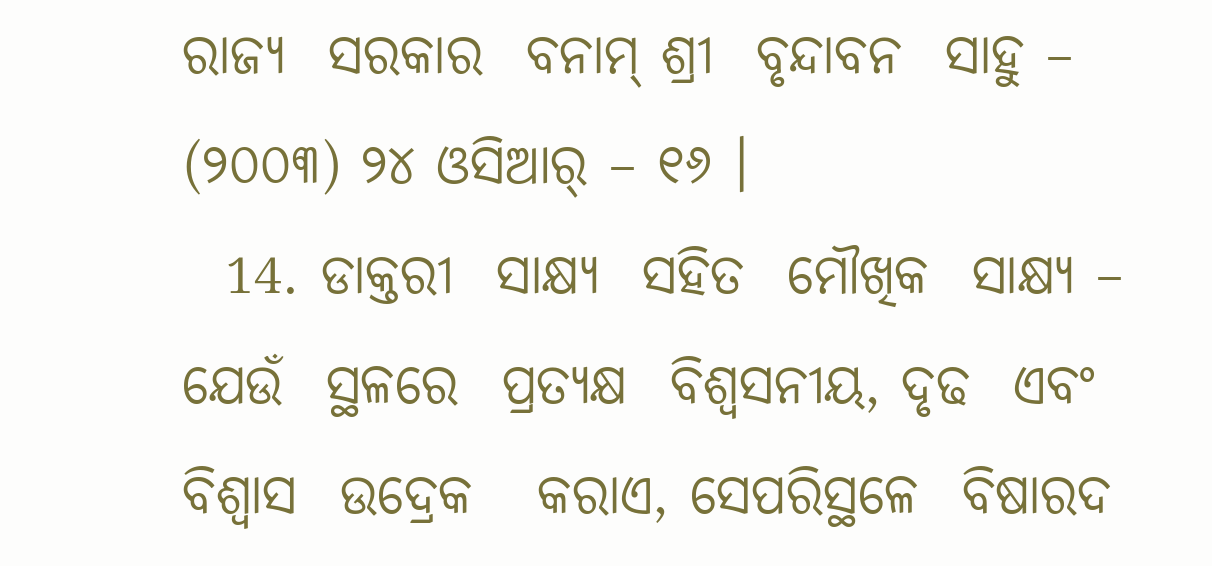ରାଜ୍ୟ  ସରକାର  ବନାମ୍ ଶ୍ରୀ  ବୃନ୍ଦାବନ  ସାହୁ – (୨୦୦୩) ୨୪ ଓସିଆର୍ – ୧୬ ।
  14. ଡାକ୍ତରୀ  ସାକ୍ଷ୍ୟ  ସହିତ  ମୌଖିକ  ସାକ୍ଷ୍ୟ – ଯେଉଁ  ସ୍ଥଳରେ  ପ୍ରତ୍ୟକ୍ଷ  ବିଶ୍ଵସନୀୟ, ଦୃଢ  ଏବଂ  ବିଶ୍ଵାସ  ଉଦ୍ରେକ   କରାଏ, ସେପରିସ୍ଥଳେ  ବିଷାରଦ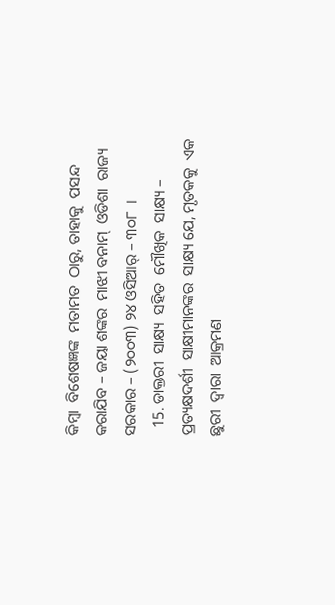କିମ୍ବା  ବିଶେଷଜ୍ଞଙ୍କ  ମତାମତ  ଠାରୁ, ତାହାକୁ  ପସନ୍ଦ  କରାଯିବ – ଜୟା ଶଙ୍କର  ମାଝୀ ବନାମ୍  ଓଡିଶା  ରାଜ୍ୟ  ସରକାର – (୨୦୦୩) ୨୪ ଓସିଆର୍ – ୩୦୮  ।
  15. ଡାକ୍ତରୀ  ସାକ୍ଷ୍ୟ  ସହିତ  ମୌଖିକ  ସାକ୍ଷ୍ୟ – ପ୍ରତ୍ୟକ୍ଷଦର୍ଶୀ  ସାକ୍ଷୀମାନଙ୍କର  ସାକ୍ଷ୍ୟ ଯେ, ମୃତକକୁ  ଏକ  ଛୁରୀ  ଦ୍ଵାରା  ଆକ୍ରମଣ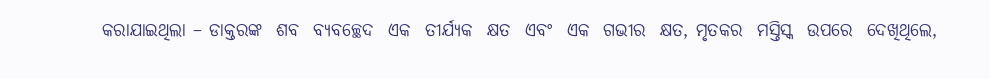କରାଯାଇଥିଲା – ଡାକ୍ତରଙ୍କ  ଶବ  ବ୍ୟବଚ୍ଛେଦ  ଏକ  ତୀର୍ଯ୍ୟକ  କ୍ଷତ  ଏବଂ  ଏକ  ଗଭୀର  କ୍ଷତ, ମୃତକର  ମସ୍ତିସ୍କ  ଉପରେ  ଦେଖିଥିଲେ,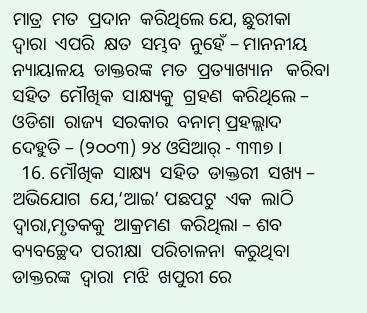ମାତ୍ର  ମତ  ପ୍ରଦାନ  କରିଥିଲେ ଯେ, ଛୁରୀକା  ଦ୍ଵାରା  ଏପରି  କ୍ଷତ  ସମ୍ଭବ  ନୁହେଁ – ମାନନୀୟ  ନ୍ୟାୟାଳୟ  ଡାକ୍ତରଙ୍କ  ମତ  ପ୍ରତ୍ୟାଖ୍ୟାନ   କରିବା  ସହିତ  ମୌଖିକ  ସାକ୍ଷ୍ୟକୁ  ଗ୍ରହଣ  କରିଥିଲେ – ଓଡିଶା  ରାଜ୍ୟ  ସରକାର  ବନାମ୍ ପ୍ରହଲ୍ଲାଦ  ଦେହୁତି – (୨୦୦୩) ୨୪ ଓସିଆର୍ - ୩୩୭ ।
  16. ମୌଖିକ  ସାକ୍ଷ୍ୟ  ସହିତ  ଡାକ୍ତରୀ  ସଖ୍ୟ – ଅଭିଯୋଗ  ଯେ,‘ଆଇ’ ପଛପଟୁ  ଏକ  ଲାଠି  ଦ୍ଵାରା,ମୃତକକୁ  ଆକ୍ରମଣ  କରିଥିଲା – ଶବ  ବ୍ୟବଚ୍ଛେଦ  ପରୀକ୍ଷା  ପରିଚାଳନା  କରୁଥିବା  ଡାକ୍ତରଙ୍କ  ଦ୍ଵାରା  ମଝି  ଖପୁରୀ ରେ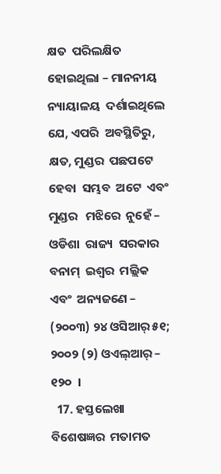କ୍ଷତ  ପରିଲକ୍ଷିତ  ହୋଇଥିଲା – ମାନନୀୟ  ନ୍ୟାୟାଳୟ  ଦର୍ଶାଇଥିଲେ ଯେ, ଏପରି  ଅବସ୍ଥିତିରୁ, କ୍ଷତ, ମୁଣ୍ଡର  ପଛପଟେ  ହେବା  ସମ୍ଭବ  ଅଟେ  ଏବଂ  ମୁଣ୍ଡର   ମଝିରେ  ନୁହେଁ – ଓଡିଶା  ରାଜ୍ୟ  ସରକାର  ବନାମ୍  ଇଶ୍ଵର  ମଲ୍ଲିକ ଏବଂ  ଅନ୍ୟଜଣେ – (୨୦୦୩) ୨୪ ଓସିଆର୍ ୫୧; ୨୦୦୨ (୨) ଓଏଲ୍ଆର୍ – ୧୨୦  ।
  17. ହସ୍ତଲେଖା  ବିଶେଷଜ୍ଞର  ମତାମତ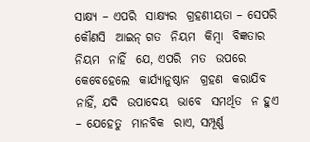ସାକ୍ଷ୍ୟ – ଏପରି  ସାକ୍ଷ୍ୟର  ଗ୍ରହଣୀୟତା – ସେପରି  କୌଣସି  ଆଇନ୍ ଗତ  ନିୟମ  କିମ୍ବା  ବିଜ୍ଞତାର  ନିୟମ  ନାହିଁ  ଯେ, ଏପରି  ମତ  ଉପରେ  କେବେହେଲେ  କାର୍ଯ୍ୟାନୁଷ୍ଠାନ  ଗ୍ରହଣ  କରାଯିବ  ନାହିଁ, ଯଦି  ଉପାଦେୟ  ଭାବେ  ସମର୍ଥିତ  ନ ହୁଏ – ଯେହେତୁ  ମାନବିକ  ରାଏ, ସମ୍ପୂର୍ଣ୍ଣ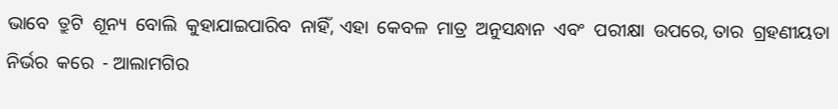ଭାବେ  ତ୍ରୁଟି  ଶୂନ୍ୟ  ବୋଲି  କୁହାଯାଇପାରିବ  ନାହିଁ, ଏହା  କେବଳ  ମାତ୍ର  ଅନୁସନ୍ଧାନ  ଏବଂ  ପରୀକ୍ଷା  ଉପରେ, ତାର  ଗ୍ରହଣୀୟତା  ନିର୍ଭର  କରେ  - ଆଲାମଗିର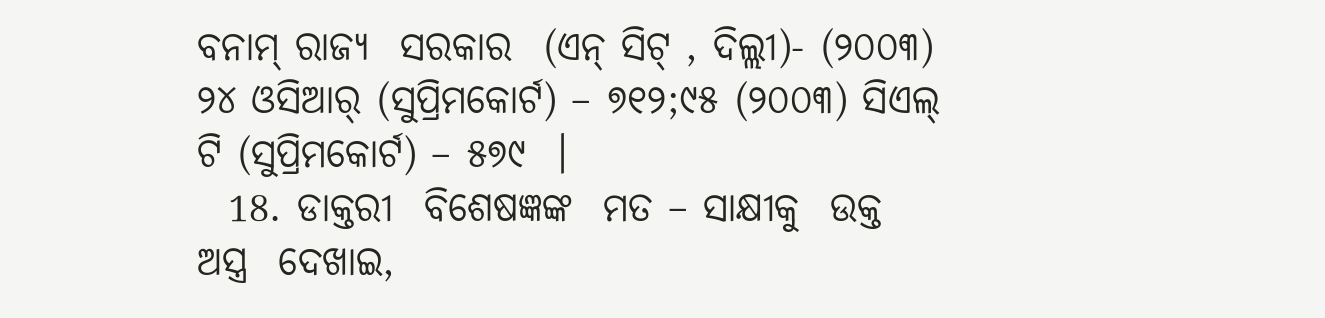ବନାମ୍ ରାଜ୍ୟ  ସରକାର  (ଏନ୍ ସିଟ୍ , ଦିଲ୍ଲୀ)- (୨୦୦୩) ୨୪ ଓସିଆର୍ (ସୁପ୍ରିମକୋର୍ଟ) – ୭୧୨;୯୫ (୨୦୦୩) ସିଏଲ୍ ଟି (ସୁପ୍ରିମକୋର୍ଟ) – ୫୭୯  ।
  18. ଡାକ୍ତରୀ  ବିଶେଷଜ୍ଞଙ୍କ  ମତ – ସାକ୍ଷୀକୁ  ଉକ୍ତ  ଅସ୍ତ୍ର  ଦେଖାଇ,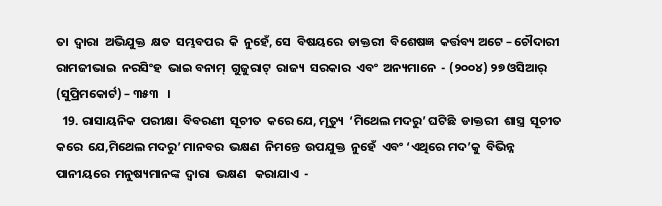ତା  ଦ୍ଵାରା  ଅଭିଯୁକ୍ତ  କ୍ଷତ  ସମ୍ଭବପର  କି  ନୁହେଁ, ସେ  ବିଷୟରେ  ଡାକ୍ତରୀ  ବିଶେଷଜ୍ଞ  କର୍ତ୍ତବ୍ୟ ଅଟେ – ଚୌଦାରୀ  ରାମଜୀଭାଇ  ନରସିଂହ  ଭାଇ ବନାମ୍  ଗୁଜୁରାଟ୍  ରାଜ୍ୟ  ସରକାର  ଏବଂ  ଅନ୍ୟମାନେ  - (୨୦୦୪) ୨୭ ଓସିଆର୍  (ସୁପ୍ରିମକୋର୍ଟ) – ୩୫୩   ।
  19. ରାସାୟନିକ  ପରୀକ୍ଷା  ବିବରଣୀ  ସୂଚୀତ  କରେ ଯେ, ମୃତ୍ୟୁ  ‘ମିଥେଲ ମଦରୁ’ ଘଟିଛି  ଡାକ୍ତରୀ  ଶାସ୍ତ୍ର  ସୂଚୀତ  କରେ  ଯେ,ମିଥେଲ ମଦରୁ’ ମାନବର  ଭକ୍ଷଣ  ନିମନ୍ତେ  ଉପଯୁକ୍ତ  ନୁହେଁ  ଏବଂ ‘ଏଥିରେ ମଦ’କୁ  ବିଭିନ୍ନ  ପାନୀୟରେ  ମନୁଷ୍ୟମାନଙ୍କ  ଦ୍ଵାରା  ଭକ୍ଷଣ   କରାଯାଏ  -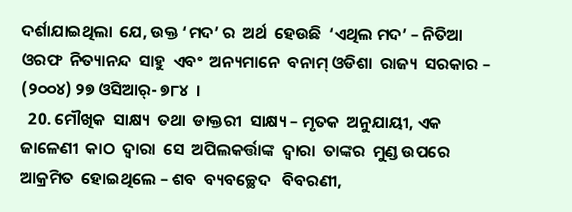ଦର୍ଶାଯାଇଥିଲା  ଯେ, ଉକ୍ତ ‘ମଦ’ ର  ଅର୍ଥ  ହେଉଛି  ‘ଏଥିଲ ମଦ’ – ନିତିଆ ଓରଫ  ନିତ୍ୟାନନ୍ଦ  ସାହୁ  ଏବଂ  ଅନ୍ୟମାନେ  ବନାମ୍ ଓଡିଶା  ରାଜ୍ୟ  ସରକାର – (୨୦୦୪) ୨୭ ଓସିଆର୍- ୭୮୪  ।
  20. ମୌଖିକ  ସାକ୍ଷ୍ୟ  ତଥା  ଡାକ୍ତରୀ  ସାକ୍ଷ୍ୟ – ମୃତକ  ଅନୁଯାୟୀ, ଏକ  ଜାଳେଣୀ  କାଠ  ଦ୍ଵାରା  ସେ  ଅପିଲକର୍ତ୍ତାଙ୍କ  ଦ୍ଵାରା  ତାଙ୍କର  ମୁଣ୍ଡ ଉପରେ  ଆକ୍ରମିତ  ହୋଇଥିଲେ – ଶବ  ବ୍ୟବଚ୍ଛେଦ   ବିବରଣୀ,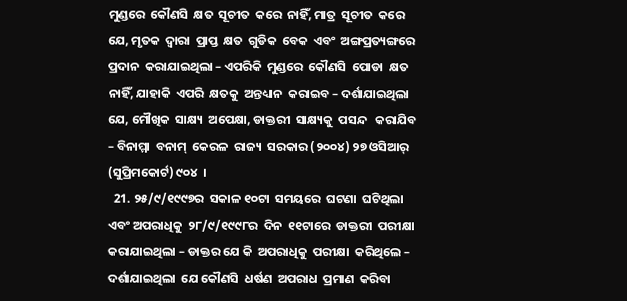ମୁଣ୍ଡରେ  କୌଣସି  କ୍ଷତ  ସୂଚୀତ  କରେ  ନାହିଁ, ମାତ୍ର  ସୂଚୀତ  କରେ  ଯେ, ମୃତକ  ଦ୍ଵାରା  ପ୍ରାପ୍ତ  କ୍ଷତ  ଗୁଡିକ  ବେକ  ଏବଂ  ଅଙ୍ଗପ୍ରତ୍ୟଙ୍ଗରେ  ପ୍ରଦାନ  କରାଯାଇଥିଲା – ଏପରିକି  ମୁଣ୍ଡରେ  କୌଣସି  ପୋଡା  କ୍ଷତ  ନାହିଁ, ଯାହାକି  ଏପରି  କ୍ଷତକୁ  ଅନ୍ତଧ୍ୟାନ  କରାଇବ – ଦର୍ଶାଯାଇଥିଲା  ଯେ, ମୌଖିକ  ସାକ୍ଷ୍ୟ  ଅପେକ୍ଷା, ଡାକ୍ତରୀ  ସାକ୍ଷ୍ୟକୁ  ପସନ୍ଦ   କରାଯିବ – ବିନାମ୍ମା  ବନାମ୍  କେରଳ  ରାଜ୍ୟ  ସରକାର (୨୦୦୪) ୨୭ ଓସିଆର୍ (ସୁପ୍ରିମକୋର୍ଟ) ୯୦୪  ।
  21. ୨୫/୯/୧୯୯୭ର  ସକାଳ ୧୦ଟା  ସମୟରେ  ଘଟଣା  ଘଟିଥିଲା  ଏବଂ ଅପରାଧିକୁ  ୨୮/୯/୧୯୯୮ର  ଦିନ  ୧୧ଟାରେ  ଡାକ୍ତରୀ  ପରୀକ୍ଷା   କରାଯାଇଥିଲା – ଡାକ୍ତର ଯେ କି  ଅପରାଧିକୁ  ପରୀକ୍ଷା  କରିଥିଲେ – ଦର୍ଶାଯାଇଥିଲା  ଯେ କୌଣସି  ଧର୍ଷଣ  ଅପରାଧ  ପ୍ରମାଣ  କରିବା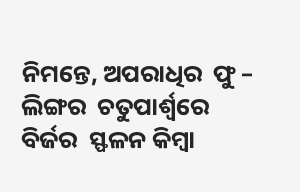ନିମନ୍ତେ, ଅପରାଧିର  ଫୁ – ଲିଙ୍ଗର  ଚତୁପାର୍ଶ୍ଵରେ  ବିର୍ଜର  ସ୍ଫଳନ କିମ୍ବା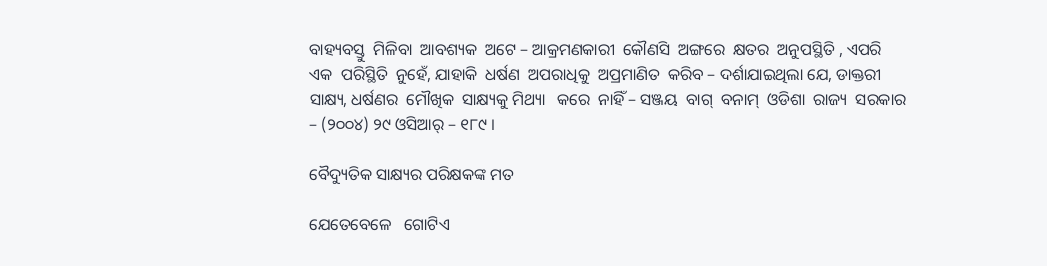ବାହ୍ୟବସ୍ତୁ  ମିଳିବା  ଆବଶ୍ୟକ  ଅଟେ – ଆକ୍ରମଣକାରୀ  କୌଣସି  ଅଙ୍ଗରେ  କ୍ଷତର  ଅନୁପସ୍ଥିତି , ଏପରି  ଏକ  ପରିସ୍ଥିତି  ନୁହେଁ, ଯାହାକି  ଧର୍ଷଣ  ଅପରାଧିକୁ  ଅପ୍ରମାଣିତ  କରିବ – ଦର୍ଶାଯାଇଥିଲା ଯେ, ଡାକ୍ତରୀ  ସାକ୍ଷ୍ୟ, ଧର୍ଷଣର  ମୌଖିକ  ସାକ୍ଷ୍ୟକୁ ମିଥ୍ୟା   କରେ  ନାହିଁ – ସଞ୍ଜୟ  ବାଗ୍  ବନାମ୍  ଓଡିଶା  ରାଜ୍ୟ  ସରକାର – (୨୦୦୪) ୨୯ ଓସିଆର୍ – ୧୮୯ ।

ବୈଦ୍ୟୁତିକ ସାକ୍ଷ୍ୟର ପରିକ୍ଷକଙ୍କ ମତ

ଯେତେବେଳେ   ଗୋଟିଏ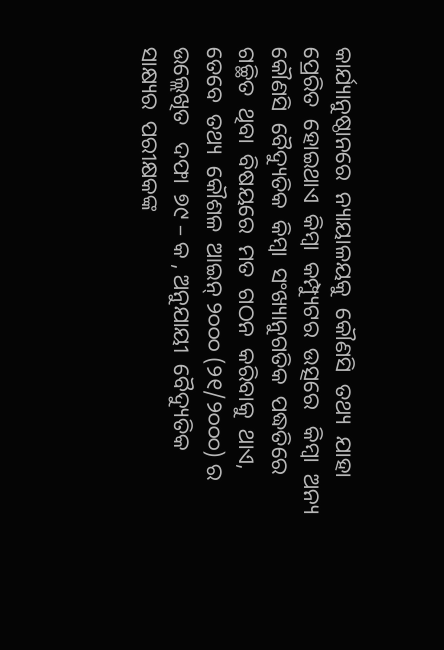କାର୍ଯ୍ୟାନୁଷ୍ଠାନରେ  ନ୍ୟାୟାଳୟକୁ  କୌଣସି  ତଥ୍ୟ  ଯାହା  ପ୍ରେରିତ  ହୋଇଥାଏ  କିମ୍ବା  କମ୍ପ୍ୟୁଟର  ଉତ୍ସରେ   କିମ୍ବା  ଅନ୍ୟ  କୌଣସି  ବୈଦ୍ୟୁତିକ  କିମ୍ବା  ସଂଖ୍ୟାନୁଗତିକ  ପଦ୍ଧତିରେ  ଗଚ୍ଛିତ  ଥିବା  ବିଷୟରେ  ମତ  ଗଠନ  କରିବାକୁ  ଥାଏ, ତେବେ  ତଥ୍ୟ  କୌଶଳ  ଆଇନ୍ ୨୦୦୦ (୨୧/୨୦୦୦) ର  ଉଲ୍ଲେଖିତ   ଦଫା  ୭୯ – କ , ଅନୁଯାୟୀ  ବୈଦ୍ୟୁତିକ  ସାକ୍ଷ୍ୟର  ପରୀକ୍ଷକଙ୍କ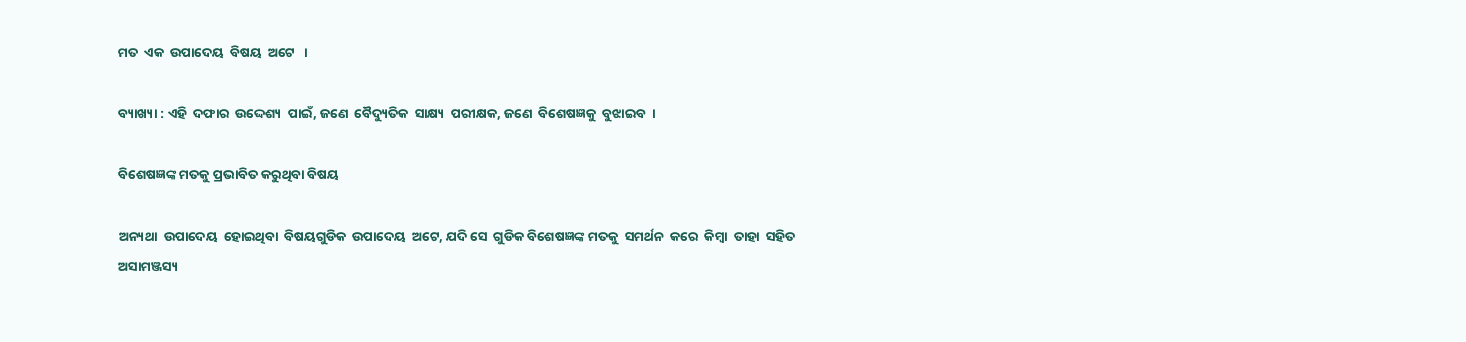ମତ  ଏକ  ଉପାଦେୟ  ବିଷୟ  ଅଟେ   ।

ବ୍ୟାଖ୍ୟା : ଏହି  ଦଫାର  ଉଦ୍ଦେଶ୍ୟ  ପାଇଁ, ଜଣେ  ବୈଦ୍ୟୁତିକ  ସାକ୍ଷ୍ୟ  ପରୀକ୍ଷକ, ଜଣେ  ବିଶେଷଜ୍ଞକୁ  ବୁଝାଇବ  ।

ବିଶେଷଜ୍ଞଙ୍କ ମତକୁ ପ୍ରଭାବିତ କରୁଥିବା ବିଷୟ

ଅନ୍ୟଥା  ଉପାଦେୟ  ହୋଇଥିବା  ବିଷୟଗୁଡିକ  ଉପାଦେୟ  ଅଟେ, ଯଦି ସେ  ଗୁଡିକ ବିଶେଷଜ୍ଞଙ୍କ ମତକୁ  ସମର୍ଥନ  କରେ  କିମ୍ବା  ତାହା  ସହିତ  ଅସାମଞ୍ଜସ୍ୟ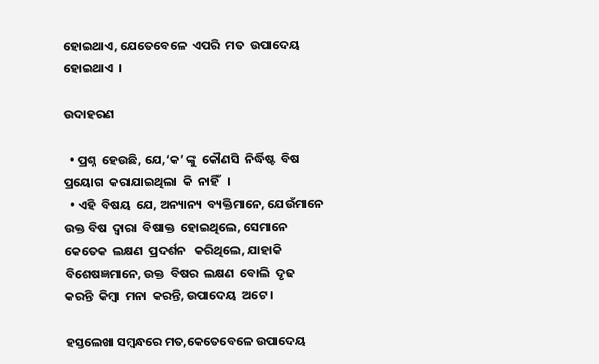ହୋଇଥାଏ, ଯେତେବେଳେ  ଏପରି  ମତ  ଉପାଦେୟ  ହୋଇଥାଏ  ।

ଉଦାହରଣ

  • ପ୍ରଶ୍ନ  ହେଉଛି, ଯେ,‘କ’ ଙ୍କୁ  କୌଣସି  ନିର୍ଦ୍ଧିଷ୍ଟ  ବିଷ  ପ୍ରୟୋଗ  କରାଯାଇଥିଲା  କି  ନାହିଁ   ।
  • ଏହି  ବିଷୟ  ଯେ, ଅନ୍ୟାନ୍ୟ  ବ୍ୟକ୍ତିମାନେ, ଯେଉଁମାନେ  ଉକ୍ତ ବିଷ  ଦ୍ଵାରା  ବିଷାକ୍ତ  ହୋଇଥିଲେ, ସେମାନେ  କେତେକ  ଲକ୍ଷଣ  ପ୍ରଦର୍ଶନ   କରିଥିଲେ, ଯାହାକି ବିଶେଷଜ୍ଞମାନେ, ଉକ୍ତ  ବିଷର  ଲକ୍ଷଣ  ବୋଲି  ଦୃଢ  କରନ୍ତି  କିମ୍ବା  ମନା  କରନ୍ତି, ଉପାଦେୟ  ଅଟେ ।

ହସ୍ତଲେଖା ସମ୍ବନ୍ଧରେ ମତ,କେତେବେଳେ ଉପାଦେୟ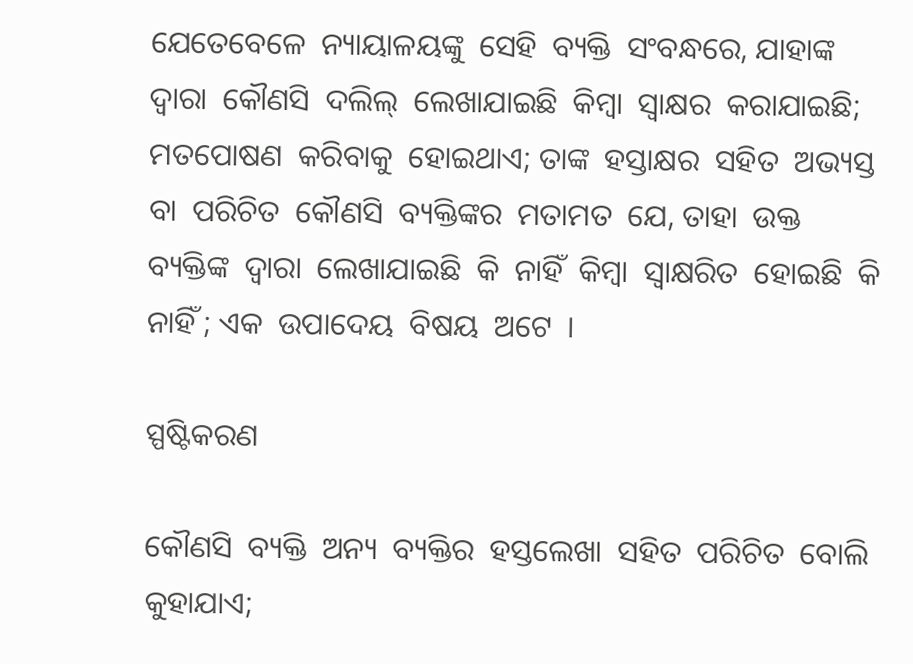ଯେତେବେଳେ  ନ୍ୟାୟାଳୟଙ୍କୁ  ସେହି  ବ୍ୟକ୍ତି  ସଂବନ୍ଧରେ, ଯାହାଙ୍କ  ଦ୍ଵାରା  କୌଣସି  ଦଲିଲ୍  ଲେଖାଯାଇଛି  କିମ୍ବା  ସ୍ଵାକ୍ଷର  କରାଯାଇଛି; ମତପୋଷଣ  କରିବାକୁ  ହୋଇଥାଏ; ତାଙ୍କ  ହସ୍ତାକ୍ଷର  ସହିତ  ଅଭ୍ୟସ୍ତ  ବା  ପରିଚିତ  କୌଣସି  ବ୍ୟକ୍ତିଙ୍କର  ମତାମତ  ଯେ, ତାହା  ଉକ୍ତ  ବ୍ୟକ୍ତିଙ୍କ  ଦ୍ଵାରା  ଲେଖାଯାଇଛି  କି  ନାହିଁ  କିମ୍ବା  ସ୍ଵାକ୍ଷରିତ  ହୋଇଛି  କି  ନାହିଁ ; ଏକ  ଉପାଦେୟ  ବିଷୟ  ଅଟେ  ।

ସ୍ପଷ୍ଟିକରଣ

କୌଣସି  ବ୍ୟକ୍ତି  ଅନ୍ୟ  ବ୍ୟକ୍ତିର  ହସ୍ତଲେଖା  ସହିତ  ପରିଚିତ  ବୋଲି  କୁହାଯାଏ;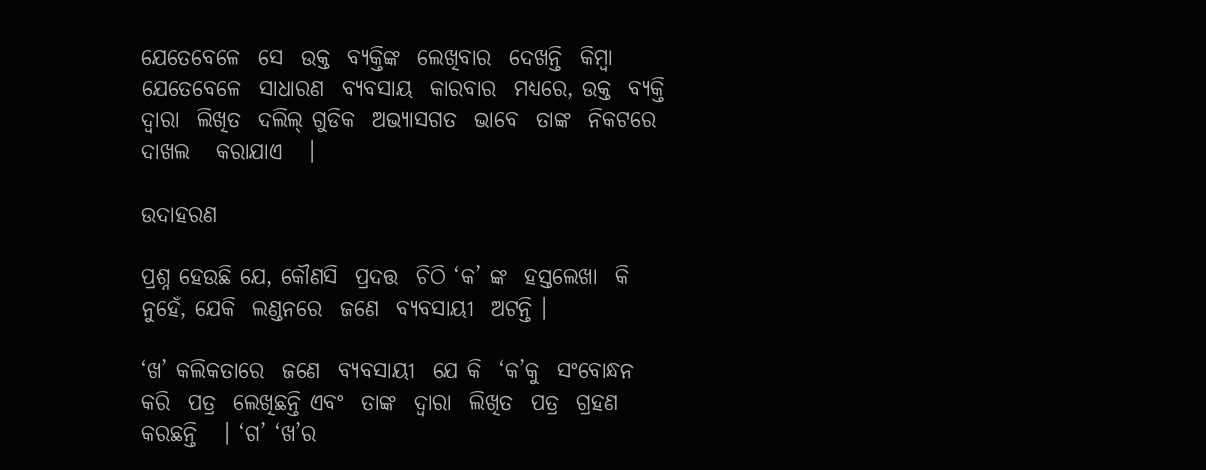ଯେତେବେଳେ  ସେ  ଉକ୍ତ  ବ୍ୟକ୍ତିଙ୍କ  ଲେଖିବାର  ଦେଖନ୍ତି  କିମ୍ବା  ଯେତେବେଳେ  ସାଧାରଣ  ବ୍ୟବସାୟ  କାରବାର  ମଧ୍ୟରେ, ଉକ୍ତ  ବ୍ୟକ୍ତି  ଦ୍ଵାରା  ଲିଖିତ  ଦଲିଲ୍ ଗୁଡିକ  ଅଭ୍ୟାସଗତ  ଭାବେ  ତାଙ୍କ  ନିକଟରେ   ଦାଖଲ   କରାଯାଏ   ।

ଉଦାହରଣ

ପ୍ରଶ୍ନ ହେଉଛି ଯେ, କୌଣସି  ପ୍ରଦତ୍ତ  ଚିଠି ‘କ’ ଙ୍କ  ହସ୍ତଲେଖା  କି  ନୁହେଁ, ଯେକି  ଲଣ୍ଡନରେ  ଜଣେ  ବ୍ୟବସାୟୀ  ଅଟନ୍ତି ।

‘ଖ’ କଲିକତାରେ  ଜଣେ  ବ୍ୟବସାୟୀ  ଯେ କି  ‘କ’କୁ  ସଂବୋନ୍ଧନ  କରି  ପତ୍ର  ଲେଖିଛନ୍ତି ଏବଂ  ତାଙ୍କ  ଦ୍ଵାରା  ଲିଖିତ  ପତ୍ର  ଗ୍ରହଣ  କରଛନ୍ତି   । ‘ଗ’ ‘ଖ’ର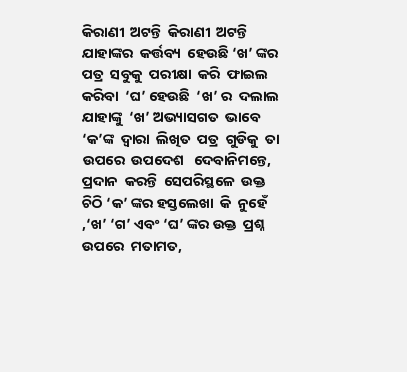କିରାଣୀ  ଅଟନ୍ତି  କିରାଣୀ  ଅଟନ୍ତି  ଯାହାଙ୍କର  କର୍ତ୍ତବ୍ୟ  ହେଉଛି ‘ଖ’ ଙ୍କର  ପତ୍ର  ସବୁକୁ  ପରୀକ୍ଷା  କରି  ଫାଇଲ  କରିବା  ‘ଘ’ ହେଉଛି  ‘ଖ’ ର  ଦଲାଲ   ଯାହାଙ୍କୁ  ‘ଖ’ ଅଭ୍ୟାସଗତ  ଭାବେ  ‘କ’ଙ୍କ  ଦ୍ଵାରା  ଲିଖିତ  ପତ୍ର  ଗୁଡିକୁ  ତା  ଉପରେ  ଉପଦେଶ   ଦେବାନିମନ୍ତେ, ପ୍ରଦାନ  କରନ୍ତି  ସେପରିସ୍ଥଳେ  ଉକ୍ତ  ଚିଠି ‘କ’ ଙ୍କର ହସ୍ତଲେଖା  କି  ନୁହେଁ ,‘ଖ’ ‘ଗ’ ଏବଂ ‘ଘ’ ଙ୍କର ଉକ୍ତ  ପ୍ରଶ୍ନ  ଉପରେ  ମତାମତ,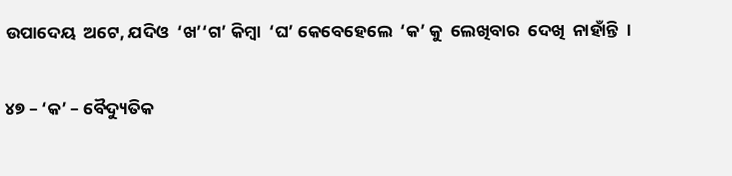ଉପାଦେୟ  ଅଟେ, ଯଦିଓ  ‘ଖ’‘ଗ’ କିମ୍ବା  ‘ଘ’ କେବେହେଲେ  ‘କ’ କୁ  ଲେଖିବାର  ଦେଖି  ନାହାଁନ୍ତି  ।

୪୭ – ‘କ’ – ବୈଦ୍ୟୁତିକ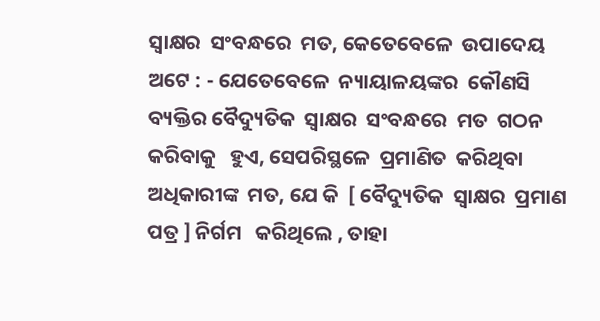ସ୍ଵାକ୍ଷର  ସଂବନ୍ଧରେ  ମତ, କେତେବେଳେ  ଉପାଦେୟ  ଅଟେ : - ଯେତେବେଳେ  ନ୍ୟାୟାଳୟଙ୍କର  କୌଣସି  ବ୍ୟକ୍ତିର ବୈଦ୍ୟୁତିକ  ସ୍ଵାକ୍ଷର  ସଂବନ୍ଧରେ  ମତ  ଗଠନ  କରିବାକୁ   ହୁଏ, ସେପରିସ୍ଥଳେ  ପ୍ରମାଣିତ  କରିଥିବା  ଅଧିକାରୀଙ୍କ  ମତ, ଯେ କି  [ ବୈଦ୍ୟୁତିକ  ସ୍ଵାକ୍ଷର  ପ୍ରମାଣ  ପତ୍ର ] ନିର୍ଗମ   କରିଥିଲେ , ତାହା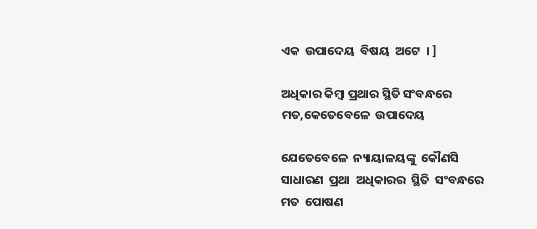ଏକ  ଉପାଦେୟ  ବିଷୟ  ଅଟେ  । ]

ଅଧିକାର କିମ୍ବା ପ୍ରଥାର ସ୍ଥିତି ସଂବନ୍ଧରେ ମତ,କେତେବେଳେ  ଉପାଦେୟ

ଯେତେବେଳେ  ନ୍ୟାୟାଳୟଙ୍କୁ  କୌଣସି  ସାଧାରଣ  ପ୍ରଥା  ଅଧିକାରର  ସ୍ଥିତି  ସଂବନ୍ଧରେ  ମତ  ପୋଷଣ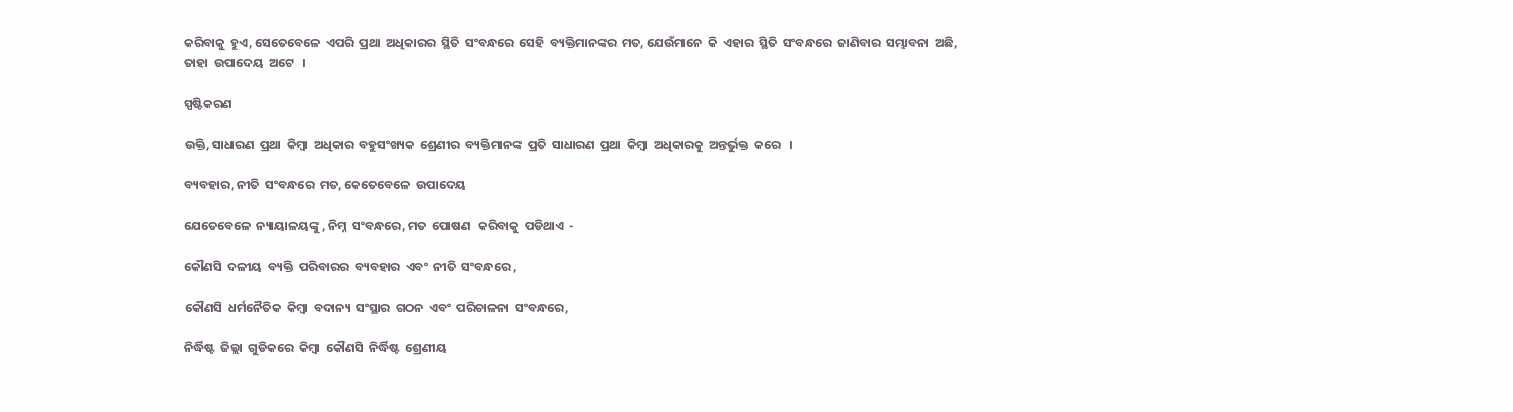କରିବାକୁ  ହୁଏ, ସେତେବେଳେ  ଏପରି  ପ୍ରଥା  ଅଧିକାରର  ସ୍ଥିତି  ସଂବନ୍ଧରେ  ସେହି  ବ୍ୟକ୍ତିମାନଙ୍କର  ମତ, ଯେଉଁମାନେ  କି  ଏହାର  ସ୍ଥିତି  ସଂବନ୍ଧରେ  ଜାଣିବାର  ସମ୍ଭାବନା  ଅଛି, ତାହା  ଉପାଦେୟ  ଅଟେ   ।

ସ୍ପଷ୍ଟିକରଣ

ଉକ୍ତି, ସାଧାରଣ  ପ୍ରଥା  କିମ୍ବା  ଅଧିକାର  ବହୁସଂଖ୍ୟକ  ଶ୍ରେଣୀର  ବ୍ୟକ୍ତିମାନଙ୍କ  ପ୍ରତି  ସାଧାରଣ  ପ୍ରଥା  କିମ୍ବା  ଅଧିକାରକୁ  ଅନ୍ତର୍ଭୁକ୍ତ  କରେ   ।

ବ୍ୟବହାର, ନୀତି  ସଂବନ୍ଧରେ  ମତ, କେତେବେଳେ  ଉପାଦେୟ

ଯେତେବେଳେ  ନ୍ୟାୟାଳୟଙ୍କୁ , ନିମ୍ନ  ସଂବନ୍ଧରେ, ମତ  ପୋଷଣ   କରିବାକୁ  ପଡିଥାଏ  -

କୌଣସି  ଦଳୀୟ  ବ୍ୟକ୍ତି  ପରିବାରର  ବ୍ୟବହାର  ଏବଂ  ନୀତି  ସଂବନ୍ଧରେ ,

କୌଣସି  ଧର୍ମନୈତିକ  କିମ୍ବା  ବଦାନ୍ୟ  ସଂସ୍ଥାର  ଗଠନ  ଏବଂ  ପରିଚାଳନା  ସଂବନ୍ଧରେ,

ନିର୍ଦ୍ଧିଷ୍ଟ  ଜିଲ୍ଲା  ଗୁଡିକରେ  କିମ୍ବା  କୌଣସି  ନିର୍ଦ୍ଧିଷ୍ଟ  ଶ୍ରେଣୀୟ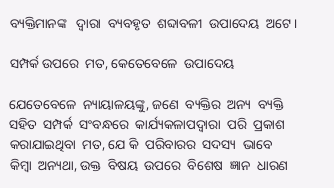ବ୍ୟକ୍ତିମାନଙ୍କ   ଦ୍ଵାରା  ବ୍ୟବହୃତ  ଶବ୍ଦାବଳୀ  ଉପାଦେୟ  ଅଟେ।

ସମ୍ପର୍କ ଉପରେ  ମତ, କେତେବେଳେ  ଉପାଦେୟ

ଯେତେବେଳେ  ନ୍ୟାୟାଳୟଙ୍କୁ, ଜଣେ  ବ୍ୟକ୍ତିର  ଅନ୍ୟ  ବ୍ୟକ୍ତି  ସହିତ  ସମ୍ପର୍କ  ସଂବନ୍ଧରେ  କାର୍ଯ୍ୟକଳାପଦ୍ଵାରା  ପରି  ପ୍ରକାଶ  କରାଯାଇଥିବା  ମତ, ଯେ କି  ପରିବାରର  ସଦସ୍ୟ  ଭାବେ  କିମ୍ବା  ଅନ୍ୟଥା, ଉକ୍ତ  ବିଷୟ  ଉପରେ  ବିଶେଷ  ଜ୍ଞାନ  ଧାରଣ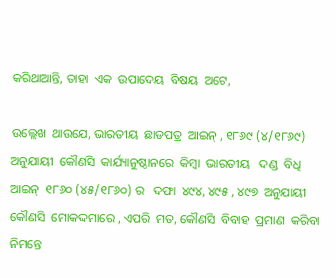କରିଥାଆନ୍ତି, ତାହା  ଏକ  ଉପାଦେୟ  ବିଷୟ  ଅଟେ,

ଉଲ୍ଲେଖ  ଥାଉଯେ, ଭାରତୀୟ  ଛାଡପତ୍ର  ଆଇନ୍ , ୧୮୬୯ (୪/୧୮୬୯) ଅନୁଯାୟୀ  କୌଣସି  କାର୍ଯ୍ୟାନୁଷ୍ଠାନରେ  କିମ୍ବା  ଭାରତୀୟ   ଦଣ୍ଡ  ବିଧି  ଆଇନ୍  ୧୮୬୦ (୪୫/୧୮୬୦) ର   ଦଫା  ୪୯୪, ୪୯୫ , ୪୯୭  ଅନୁଯାୟୀ  କୌଣସି  ମୋକଦ୍ଦମାରେ , ଏପରି  ମତ, କୌଣସି  ବିବାହ  ପ୍ରମାଣ  କରିବା  ନିମନ୍ତେ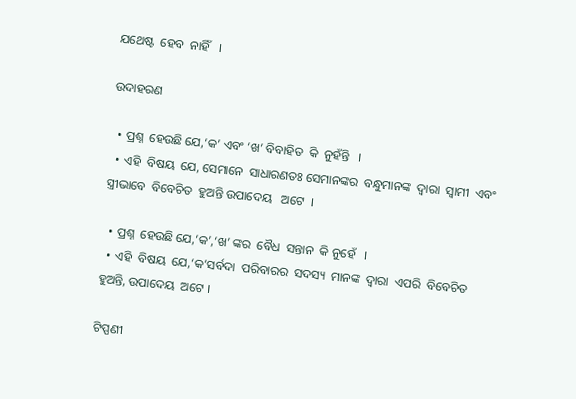ଯଥେଷ୍ଟ  ହେବ  ନାହିଁ   ।

ଉଦାହରଣ

  • ପ୍ରଶ୍ନ  ହେଉଛି ଯେ,‘କ’ ଏବଂ ‘ଖ’ ବିବାହିତ  କି  ନୁହଁନ୍ତି   ।
  • ଏହି  ବିଷୟ  ଯେ, ସେମାନେ  ସାଧାରଣତଃ ସେମାନଙ୍କର  ବନ୍ଧୁମାନଙ୍କ  ଦ୍ଵାରା  ସ୍ଵାମୀ  ଏବଂ  ସ୍ତ୍ରୀଭାବେ  ବିବେଚିତ  ହୁଅନ୍ତି ଉପାଦେୟ   ଅଟେ  ।

  • ପ୍ରଶ୍ନ  ହେଉଛି ଯେ,‘କ’,‘ଖ’ ଙ୍କର  ବୈଧ  ସନ୍ତାନ  କି ନୁହେଁ   ।
  • ଏହି  ବିଷୟ  ଯେ,‘କ’ସର୍ବଦା  ପରିବାରର  ସଦସ୍ୟ  ମାନଙ୍କ  ଦ୍ଵାରା  ଏପରି  ବିବେଚିତ  ହୁଅନ୍ତି, ଉପାଦେୟ  ଅଟେ ।

ଟିପ୍ପଣୀ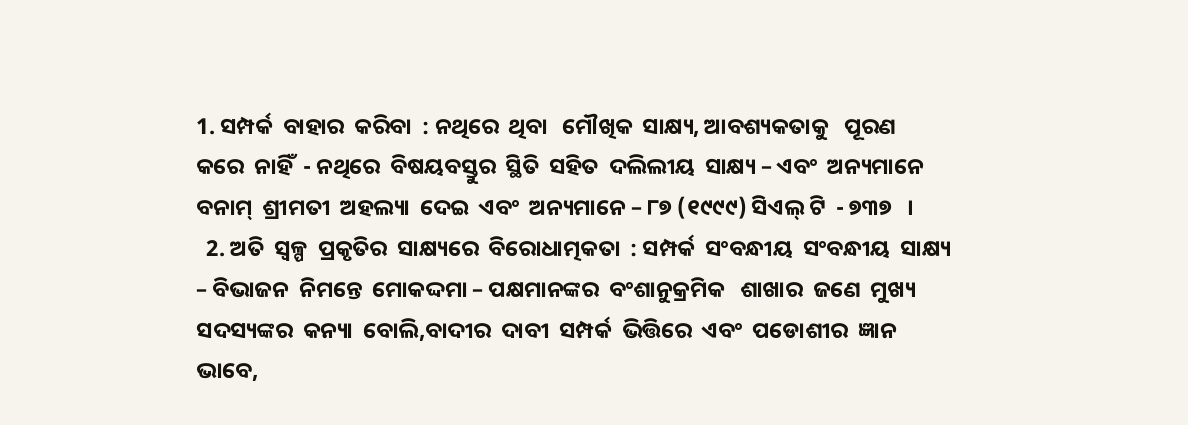1. ସମ୍ପର୍କ  ବାହାର  କରିବା  : ନଥିରେ  ଥିବା   ମୌଖିକ  ସାକ୍ଷ୍ୟ, ଆବଶ୍ୟକତାକୁ   ପୂରଣ  କରେ  ନାହିଁ  - ନଥିରେ  ବିଷୟବସ୍ତୁର  ସ୍ଥିତି  ସହିତ  ଦଲିଲୀୟ  ସାକ୍ଷ୍ୟ – ଏବଂ  ଅନ୍ୟମାନେ  ବନାମ୍  ଶ୍ରୀମତୀ  ଅହଲ୍ୟା  ଦେଇ  ଏବଂ  ଅନ୍ୟମାନେ – ୮୭ (୧୯୯୯) ସିଏଲ୍ ଟି  - ୭୩୭   ।
  2. ଅତି  ସ୍ୱଳ୍ପ  ପ୍ରକୃତିର  ସାକ୍ଷ୍ୟରେ  ବିରୋଧାତ୍ମକତା  : ସମ୍ପର୍କ  ସଂବନ୍ଧୀୟ  ସଂବନ୍ଧୀୟ  ସାକ୍ଷ୍ୟ – ବିଭାଜନ  ନିମନ୍ତେ  ମୋକଦ୍ଦମା – ପକ୍ଷମାନଙ୍କର  ବଂଶାନୁକ୍ରମିକ   ଶାଖାର  ଜଣେ  ମୁଖ୍ୟ  ସଦସ୍ୟଙ୍କର  କନ୍ୟା  ବୋଲି,ବାଦୀର  ଦାବୀ  ସମ୍ପର୍କ  ଭିତ୍ତିରେ  ଏବଂ  ପଡୋଶୀର  ଜ୍ଞାନ  ଭାବେ,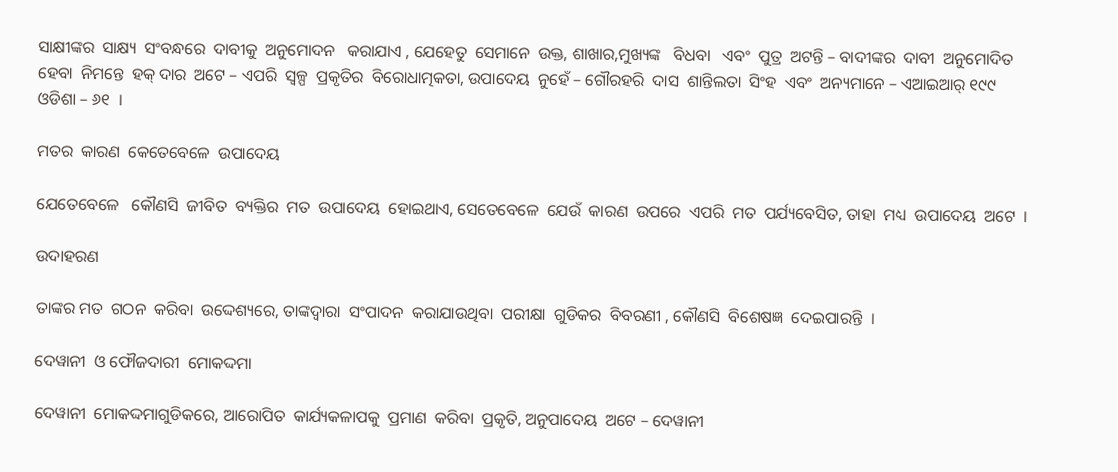ସାକ୍ଷୀଙ୍କର  ସାକ୍ଷ୍ୟ  ସଂବନ୍ଧରେ  ଦାବୀକୁ  ଅନୁମୋଦନ   କରାଯାଏ , ଯେହେତୁ  ସେମାନେ  ଉକ୍ତ, ଶାଖାର,ମୁଖ୍ୟଙ୍କ   ବିଧବା   ଏବଂ  ପୁତ୍ର  ଅଟନ୍ତି – ବାଦୀଙ୍କର  ଦାବୀ  ଅନୁମୋଦିତ  ହେବା  ନିମନ୍ତେ  ହକ୍ ଦାର  ଅଟେ – ଏପରି  ସ୍ୱଳ୍ପ  ପ୍ରକୃତିର  ବିରୋଧାତ୍ମକତା, ଉପାଦେୟ  ନୁହେଁ – ଗୌରହରି  ଦାସ  ଶାନ୍ତିଲତା  ସିଂହ  ଏବଂ  ଅନ୍ୟମାନେ – ଏଆଇଆର୍ ୧୯୯ ଓଡିଶା – ୬୧  ।

ମତର  କାରଣ  କେତେବେଳେ  ଉପାଦେୟ

ଯେତେବେଳେ   କୌଣସି  ଜୀବିତ  ବ୍ୟକ୍ତିର  ମତ  ଉପାଦେୟ  ହୋଇଥାଏ, ସେତେବେଳେ  ଯେଉଁ  କାରଣ  ଉପରେ  ଏପରି  ମତ  ପର୍ଯ୍ୟବେସିତ, ତାହା  ମଧ୍ୟ  ଉପାଦେୟ  ଅଟେ  ।

ଉଦାହରଣ

ତାଙ୍କର ମତ  ଗଠନ  କରିବା  ଉଦ୍ଦେଶ୍ୟରେ, ତାଙ୍କଦ୍ଵାରା  ସଂପାଦନ  କରାଯାଉଥିବା  ପରୀକ୍ଷା  ଗୁଡିକର  ବିବରଣୀ , କୌଣସି  ବିଶେଷଜ୍ଞ  ଦେଇପାରନ୍ତି  ।

ଦେୱାନୀ  ଓ ଫୌଜଦାରୀ  ମୋକଦ୍ଦମା

ଦେୱାନୀ  ମୋକଦ୍ଦମାଗୁଡିକରେ, ଆରୋପିତ  କାର୍ଯ୍ୟକଳାପକୁ  ପ୍ରମାଣ  କରିବା  ପ୍ରକୃତି, ଅନୁପାଦେୟ  ଅଟେ – ଦେୱାନୀ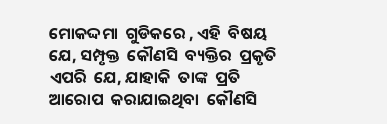ମୋକଦ୍ଦମା  ଗୁଡିକରେ , ଏହି  ବିଷୟ  ଯେ, ସମ୍ପୃକ୍ତ  କୌଣସି  ବ୍ୟକ୍ତିର  ପ୍ରକୃତି  ଏପରି  ଯେ, ଯାହାକି  ତାଙ୍କ  ପ୍ରତି  ଆରୋପ  କରାଯାଇଥିବା  କୌଣସି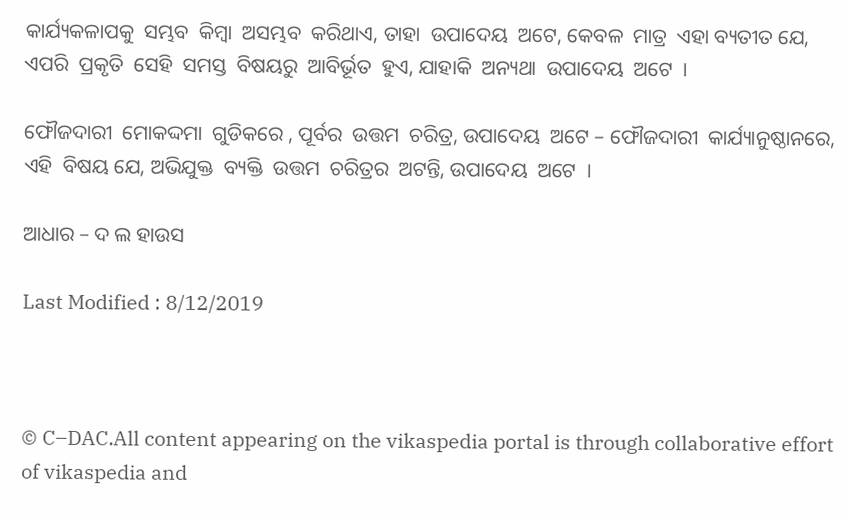କାର୍ଯ୍ୟକଳାପକୁ  ସମ୍ଭବ  କିମ୍ବା  ଅସମ୍ଭବ  କରିଥାଏ, ତାହା  ଉପାଦେୟ  ଅଟେ, କେବଳ  ମାତ୍ର  ଏହା ବ୍ୟତୀତ ଯେ, ଏପରି  ପ୍ରକୃତି  ସେହି  ସମସ୍ତ  ବିଷୟରୁ  ଆବିର୍ଭୂତ  ହୁଏ, ଯାହାକି  ଅନ୍ୟଥା  ଉପାଦେୟ  ଅଟେ  ।

ଫୌଜଦାରୀ  ମୋକଦ୍ଦମା  ଗୁଡିକରେ , ପୂର୍ବର  ଉତ୍ତମ  ଚରିତ୍ର, ଉପାଦେୟ  ଅଟେ – ଫୌଜଦାରୀ  କାର୍ଯ୍ୟାନୁଷ୍ଠାନରେ, ଏହି  ବିଷୟ ଯେ, ଅଭିଯୁକ୍ତ  ବ୍ୟକ୍ତି  ଉତ୍ତମ  ଚରିତ୍ରର  ଅଟନ୍ତି, ଉପାଦେୟ  ଅଟେ  ।

ଆଧାର – ଦ ଲ ହାଉସ

Last Modified : 8/12/2019



© C–DAC.All content appearing on the vikaspedia portal is through collaborative effort of vikaspedia and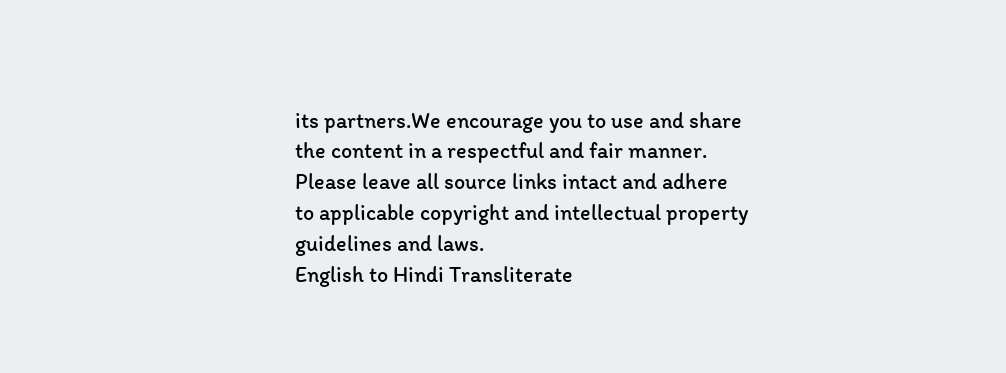its partners.We encourage you to use and share the content in a respectful and fair manner. Please leave all source links intact and adhere to applicable copyright and intellectual property guidelines and laws.
English to Hindi Transliterate